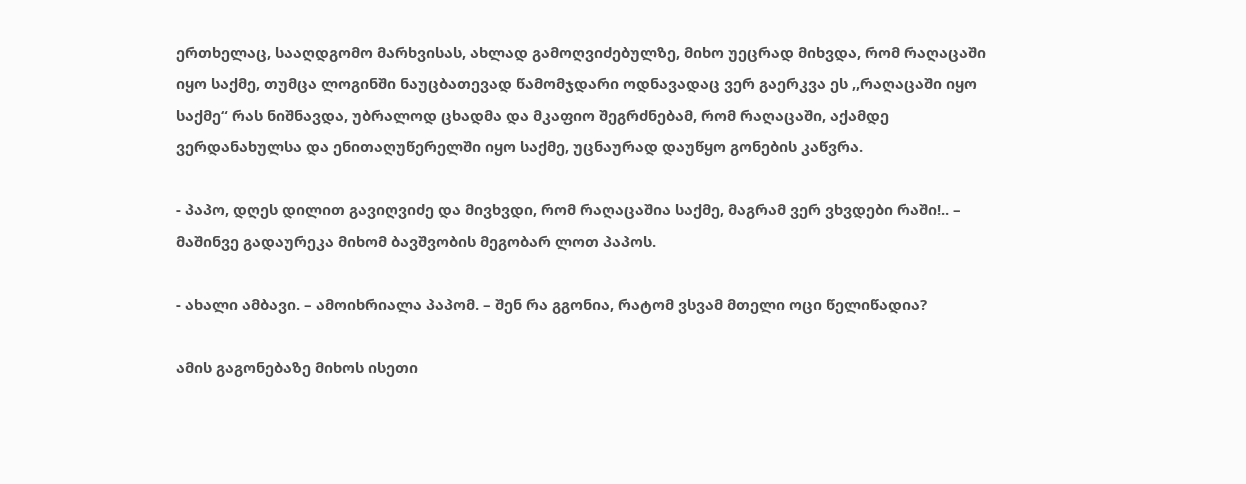ერთხელაც, სააღდგომო მარხვისას, ახლად გამოღვიძებულზე, მიხო უეცრად მიხვდა, რომ რაღაცაში იყო საქმე, თუმცა ლოგინში ნაუცბათევად წამომჯდარი ოდნავადაც ვერ გაერკვა ეს ,,რაღაცაში იყო საქმე“ რას ნიშნავდა, უბრალოდ ცხადმა და მკაფიო შეგრძნებამ, რომ რაღაცაში, აქამდე ვერდანახულსა და ენითაღუწერელში იყო საქმე, უცნაურად დაუწყო გონების კაწვრა.

- პაპო, დღეს დილით გავიღვიძე და მივხვდი, რომ რაღაცაშია საქმე, მაგრამ ვერ ვხვდები რაში!.. – მაშინვე გადაურეკა მიხომ ბავშვობის მეგობარ ლოთ პაპოს.

- ახალი ამბავი. – ამოიხრიალა პაპომ. – შენ რა გგონია, რატომ ვსვამ მთელი ოცი წელიწადია?

ამის გაგონებაზე მიხოს ისეთი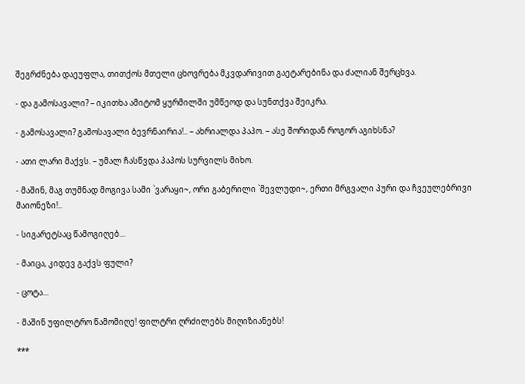შეგრძნება დაეუფლა, თითქოს მთელი ცხოვრება მკვდარივით გაეტარებინა და ძალიან შერცხვა.

- და გამოსავალი? – იკითხა ამიტომ ყურმილში უმწეოდ და სუნთქვა შეიკრა.

- გამოსავალი? გამოსავალი ბევრნაირია!.. – ახრიალდა პაპო. – ასე შორიდან როგორ აგიხსნა?

- ათი ლარი მაქვს. – უმალ ჩასწვდა პაპოს სურვილს მიხო.

- მაშინ, მაგ თუმნად მოგივა სამი `ვარაყი~, ორი გაბერილი `მევლუდი~, ერთი მრგვალი პური და ჩვეულებრივი მაიონეზი!..

- სიგარეტსაც წამოგიღებ...

- მაიცა, კიდევ გაქვს ფული?

- ცოტა...

- მაშინ უფილტრო წამომიღე! ფილტრი ღრძილებს მიღიზიანებს!

***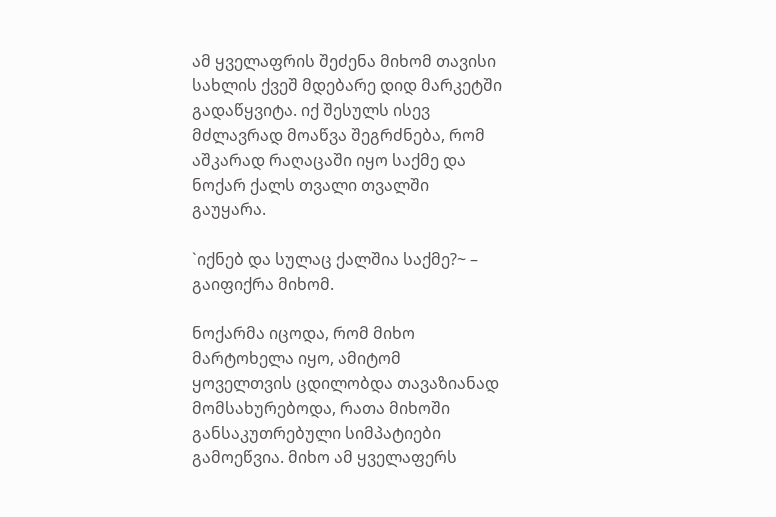ამ ყველაფრის შეძენა მიხომ თავისი სახლის ქვეშ მდებარე დიდ მარკეტში გადაწყვიტა. იქ შესულს ისევ მძლავრად მოაწვა შეგრძნება, რომ აშკარად რაღაცაში იყო საქმე და ნოქარ ქალს თვალი თვალში გაუყარა.

`იქნებ და სულაც ქალშია საქმე?~ – გაიფიქრა მიხომ.

ნოქარმა იცოდა, რომ მიხო მარტოხელა იყო, ამიტომ ყოველთვის ცდილობდა თავაზიანად მომსახურებოდა, რათა მიხოში განსაკუთრებული სიმპატიები გამოეწვია. მიხო ამ ყველაფერს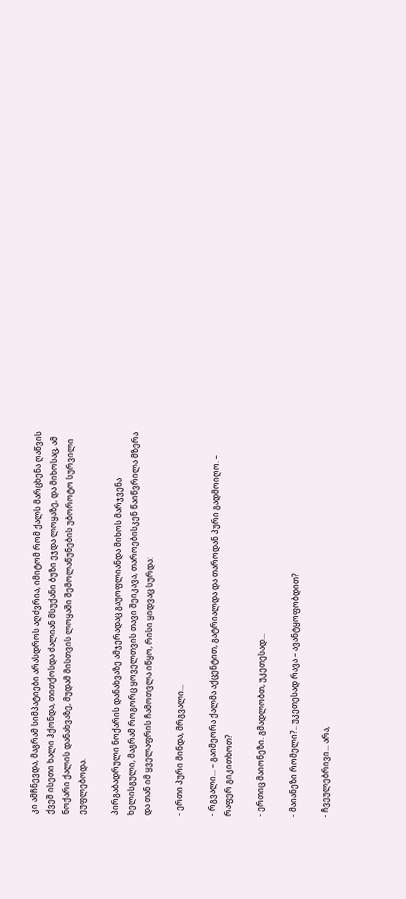კი ამჩნევდა, მაგრამ სიმპატიები არასდროს აღძვრია, იმიტომ რომ ქალს მარცხენა ღაწვის ქვეშ ისეთი ხალი ჰქონდა, თითქოსდა ძალიან მსუქანი ბუზი ეჯდა ლოყაზე, და მიხოსაც, ამ ნოქარი ქალის დანახვაზე, მუდამ მისთვის ლოყაში შემოლაწუნების უბოროტო სურვილი ეუფლებოდა.

პირგაბადრული ნოქარის დანახვაზე ამჯერადაც გაუოფლიანდა მიხოს მარჯვენა ხელისგული, მაგრამ როგორც ყოველთვის თავი შეიკავა, თაროებისკენ წაიწვრილა მზერა და თან იმ ყველაფრის ჩამოთვლა იწყო, რისი ყიდვაც სურდა:

- ერთი პური მინდა, მრგვალი...

- რგვალი... – გაიმეორა ქალმა აქცენტით, გატრიალდა და თაროდან პური გადმოიღო. – რაფერ გიკითხოთ?

- ერთიც მაიონეზი. გმადლობთ, უკეთესად...

- მაიანეზი რომელი?.. უკეთესად რავა – ავანტყოფობდით?

- ჩვეულებრივი... არა,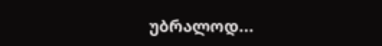უბრალოდ...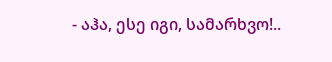- აჰა, ესე იგი, სამარხვო!..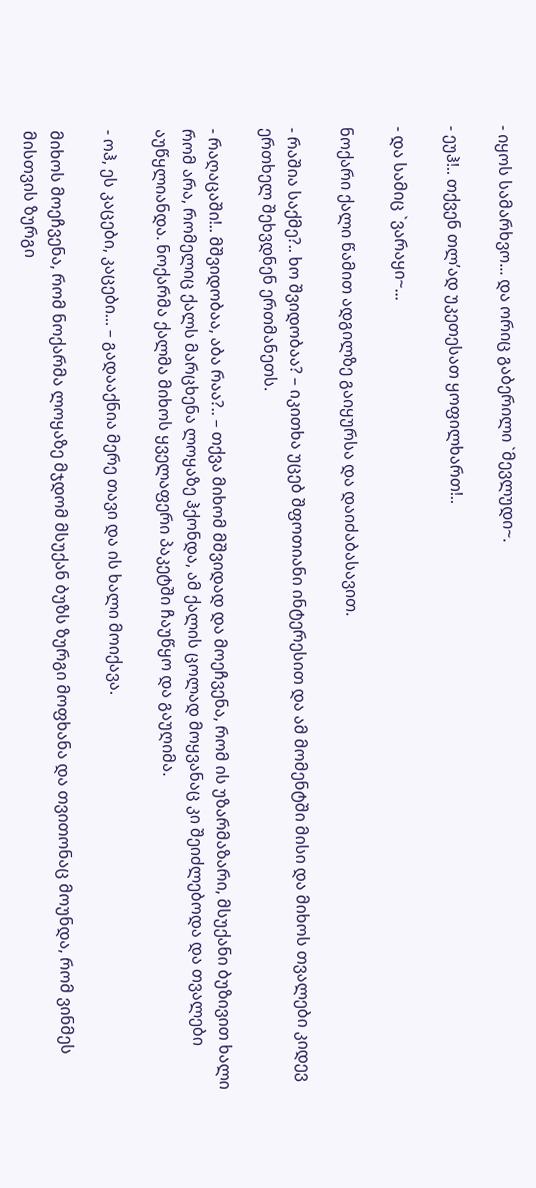- იყოს სამარხვო... და ორიც გაბერილი `მევლუდი~.

- ეუჰ!.. თქვენ თლ’ად უკეთესათ ყოფილხართ!..

- და სამიც `ვარაყი~...

ნოქარი ქალი წამით ადგილზე გაიყურსა და დაიძაბასავით.

- რაშია საქმე?.. ხო შვიდობაა? – იკითხა უცებ შფოთიანი ინტერესით და ამ მომენტში მისი და მიხოს თვალები კიდევ ერთხელ შეხვდნენ ერთმანეთს.

- რაღაცაში!.. მშვიდობაა, აბა რაა?.. – თქვა მიხომ მშვიდად და მოეჩვენა, რომ ის უზარმაზარი, მსუქანი ბუზივით ხალი რომ არა, რომელიც ქალს მარცხენა ლოყაზე ჰქონდა, ამ ქალის ცოლად მოყვანაც კი შეიძლებოდა და თვალები აუწყლიანდა. ნოქარმა ქალმა მიხოს ყველაფერი პაკეტში ჩაუწყო და გაუღიმა.

- ოჰ, ეს კაცები, კაცები... – გადააქნია მერე თავი და ის ხალი მოიქავა.

მიხოს მოეჩვენა, რომ ნოქარმა ლოყაზე მჯდომ მსუქან ბუზს ზურგი მოფხანა და თვითონაც მოუნდა, რომ ვინმეს მისთვის ზურგი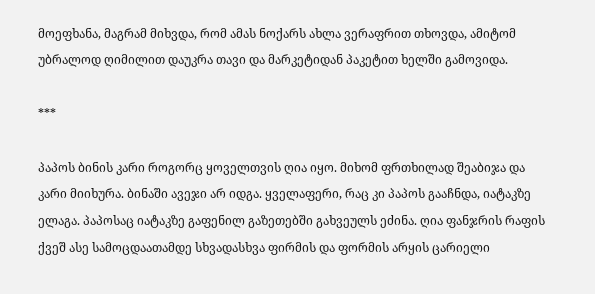მოეფხანა, მაგრამ მიხვდა, რომ ამას ნოქარს ახლა ვერაფრით თხოვდა, ამიტომ უბრალოდ ღიმილით დაუკრა თავი და მარკეტიდან პაკეტით ხელში გამოვიდა.

***

პაპოს ბინის კარი როგორც ყოველთვის ღია იყო. მიხომ ფრთხილად შეაბიჯა და კარი მიიხურა. ბინაში ავეჯი არ იდგა. ყველაფერი, რაც კი პაპოს გააჩნდა, იატაკზე ელაგა. პაპოსაც იატაკზე გაფენილ გაზეთებში გახვეულს ეძინა. ღია ფანჯრის რაფის ქვეშ ასე სამოცდაათამდე სხვადასხვა ფირმის და ფორმის არყის ცარიელი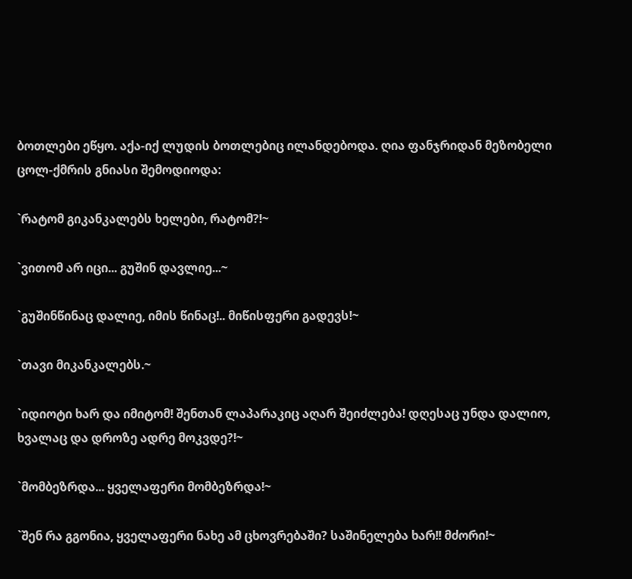ბოთლები ეწყო. აქა-იქ ლუდის ბოთლებიც ილანდებოდა. ღია ფანჯრიდან მეზობელი ცოლ-ქმრის გნიასი შემოდიოდა:

`რატომ გიკანკალებს ხელები, რატომ?!~

`ვითომ არ იცი... გუშინ დავლიე...~

`გუშინწინაც დალიე, იმის წინაც!.. მიწისფერი გადევს!~

`თავი მიკანკალებს.~

`იდიოტი ხარ და იმიტომ! შენთან ლაპარაკიც აღარ შეიძლება! დღესაც უნდა დალიო, ხვალაც და დროზე ადრე მოკვდე?!~

`მომბეზრდა... ყველაფერი მომბეზრდა!~

`შენ რა გგონია, ყველაფერი ნახე ამ ცხოვრებაში? საშინელება ხარ!! მძორი!~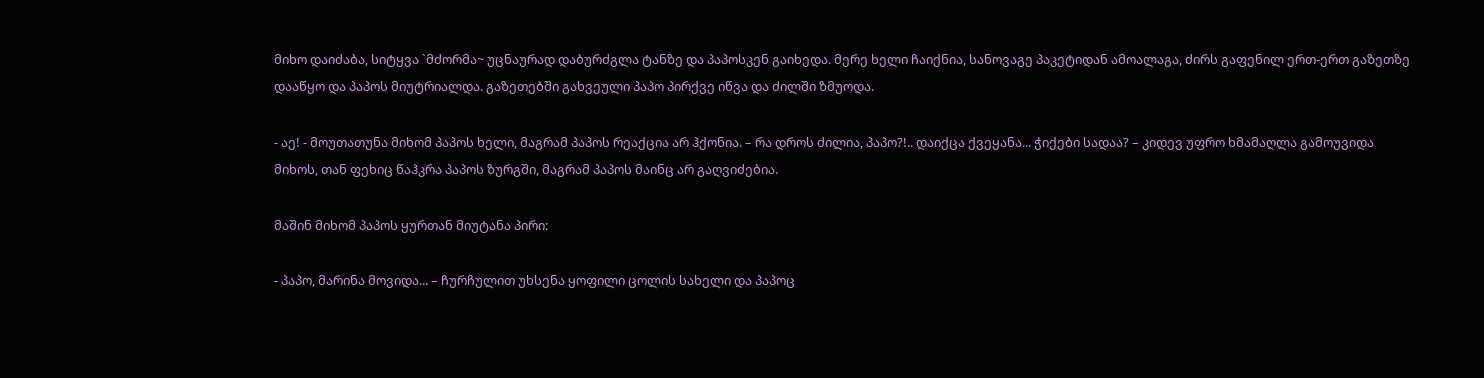მიხო დაიძაბა, სიტყვა `მძორმა~ უცნაურად დაბურძგლა ტანზე და პაპოსკენ გაიხედა. მერე ხელი ჩაიქნია, სანოვაგე პაკეტიდან ამოალაგა, ძირს გაფენილ ერთ-ერთ გაზეთზე დააწყო და პაპოს მიუტრიალდა. გაზეთებში გახვეული პაპო პირქვე იწვა და ძილში ზმუოდა.

- აე! - მოუთათუნა მიხომ პაპოს ხელი, მაგრამ პაპოს რეაქცია არ ჰქონია. – რა დროს ძილია, პაპო?!.. დაიქცა ქვეყანა... ჭიქები სადაა? – კიდევ უფრო ხმამაღლა გამოუვიდა მიხოს, თან ფეხიც წაჰკრა პაპოს ზურგში, მაგრამ პაპოს მაინც არ გაღვიძებია.

მაშინ მიხომ პაპოს ყურთან მიუტანა პირი:

- პაპო, მარინა მოვიდა... – ჩურჩულით უხსენა ყოფილი ცოლის სახელი და პაპოც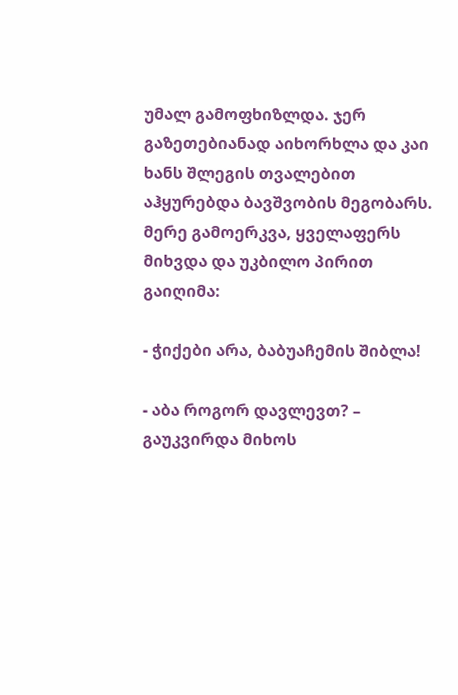უმალ გამოფხიზლდა. ჯერ გაზეთებიანად აიხორხლა და კაი ხანს შლეგის თვალებით აჰყურებდა ბავშვობის მეგობარს. მერე გამოერკვა, ყველაფერს მიხვდა და უკბილო პირით გაიღიმა:

- ჭიქები არა, ბაბუაჩემის შიბლა!

- აბა როგორ დავლევთ? – გაუკვირდა მიხოს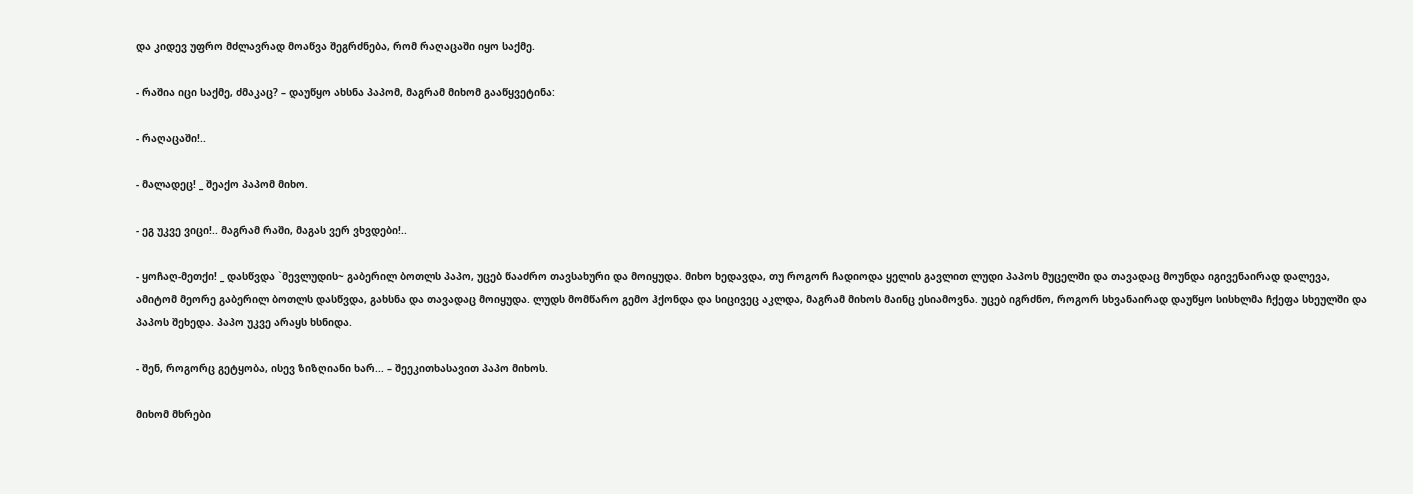და კიდევ უფრო მძლავრად მოაწვა შეგრძნება, რომ რაღაცაში იყო საქმე.

- რაშია იცი საქმე, ძმაკაც? – დაუწყო ახსნა პაპომ, მაგრამ მიხომ გააწყვეტინა:

- რაღაცაში!..

- მალადეც! _ შეაქო პაპომ მიხო.

- ეგ უკვე ვიცი!.. მაგრამ რაში, მაგას ვერ ვხვდები!..

- ყოჩაღ-მეთქი! _ დასწვდა `მევლუდის~ გაბერილ ბოთლს პაპო, უცებ წააძრო თავსახური და მოიყუდა. მიხო ხედავდა, თუ როგორ ჩადიოდა ყელის გავლით ლუდი პაპოს მუცელში და თავადაც მოუნდა იგივენაირად დალევა, ამიტომ მეორე გაბერილ ბოთლს დასწვდა, გახსნა და თავადაც მოიყუდა. ლუდს მომწარო გემო ჰქონდა და სიცივეც აკლდა, მაგრამ მიხოს მაინც ესიამოვნა. უცებ იგრძნო, როგორ სხვანაირად დაუწყო სისხლმა ჩქეფა სხეულში და პაპოს შეხედა. პაპო უკვე არაყს ხსნიდა.

- შენ, როგორც გეტყობა, ისევ ზიზღიანი ხარ... – შეეკითხასავით პაპო მიხოს.

მიხომ მხრები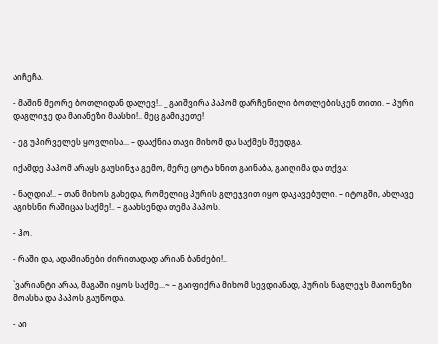აიჩეჩა.

- მაშინ მეორე ბოთლიდან დალევ!.. _ გაიშვირა პაპომ დარჩენილი ბოთლებისკენ თითი. – პური დაგლიჯე და მაიანეზი მაასხი!.. მეც გამიკეთე!

- ეგ უპირველეს ყოვლისა... – დააქნია თავი მიხომ და საქმეს შეუდგა.

იქამდე პაპომ არაყს გაუსინჯა გემო, მერე ცოტა ხნით გაინაბა, გაიღიმა და თქვა:

- ნაღდია!.. – თან მიხოს გახედა, რომელიც პურის გლეჯვით იყო დაკავებული. – იტოგში, ახლავე აგიხსნი რაშიცაა საქმე!.. – გაახსენდა თემა პაპოს.

- ჰო.

- რაში და, ადამიანები ძირითადად არიან ბანძები!..

`ვარიანტი არაა, მაგაში იყოს საქმე...~ – გაიფიქრა მიხომ სევდიანად, პურის ნაგლეჯს მაიონეზი მოასხა და პაპოს გაუწოდა.

- აი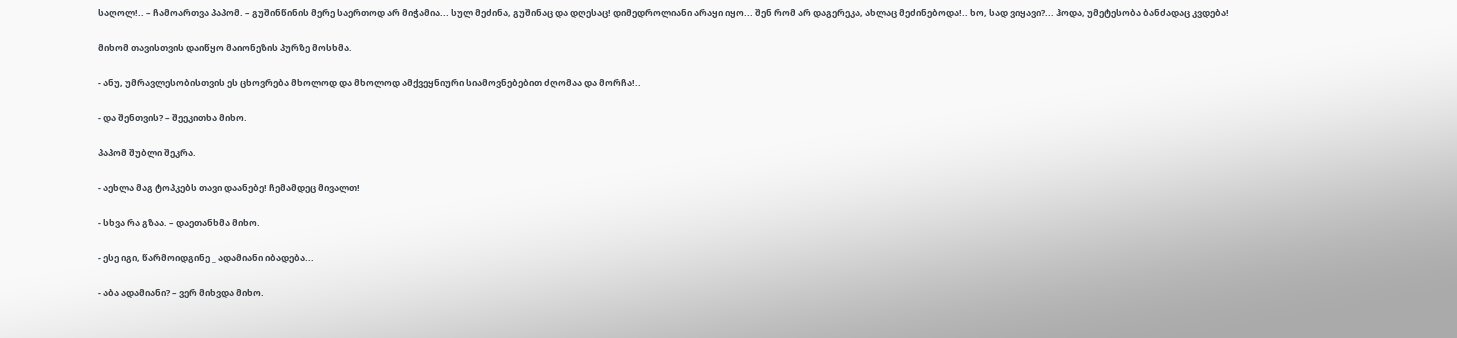საღოლ!.. – ჩამოართვა პაპომ. – გუშინწინის მერე საერთოდ არ მიჭამია... სულ მეძინა, გუშინაც და დღესაც! დიმედროლიანი არაყი იყო... შენ რომ არ დაგერეკა, ახლაც მეძინებოდა!.. ხო, სად ვიყავი?... ჰოდა, უმეტესობა ბანძადაც კვდება!

მიხომ თავისთვის დაიწყო მაიონეზის პურზე მოსხმა.

- ანუ, უმრავლესობისთვის ეს ცხოვრება მხოლოდ და მხოლოდ ამქვეყნიური სიამოვნებებით ძღომაა და მორჩა!..

- და შენთვის? – შეეკითხა მიხო.

პაპომ შუბლი შეკრა.

- აეხლა მაგ ტოპკებს თავი დაანებე! ჩემამდეც მივალთ!

- სხვა რა გზაა. – დაეთანხმა მიხო.

- ესე იგი, წარმოიდგინე _ ადამიანი იბადება...

- აბა ადამიანი? – ვერ მიხვდა მიხო.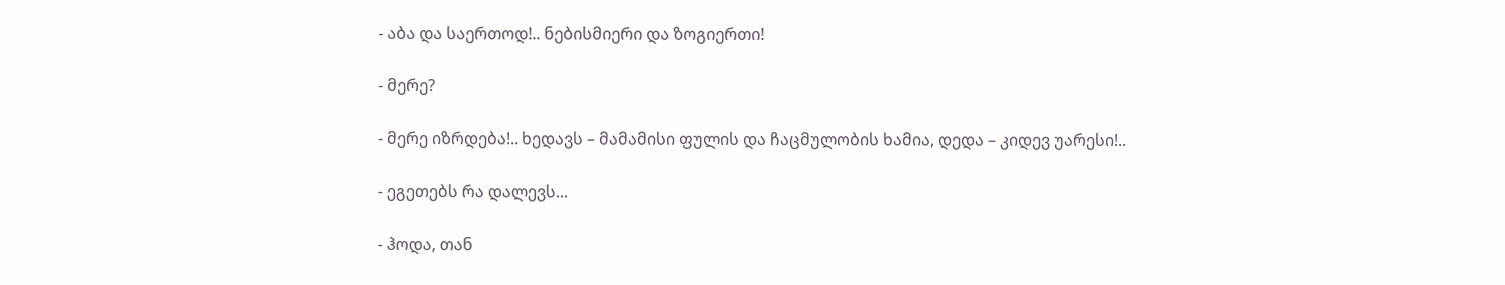- აბა და საერთოდ!.. ნებისმიერი და ზოგიერთი!

- მერე?

- მერე იზრდება!.. ხედავს – მამამისი ფულის და ჩაცმულობის ხამია, დედა – კიდევ უარესი!..

- ეგეთებს რა დალევს...

- ჰოდა, თან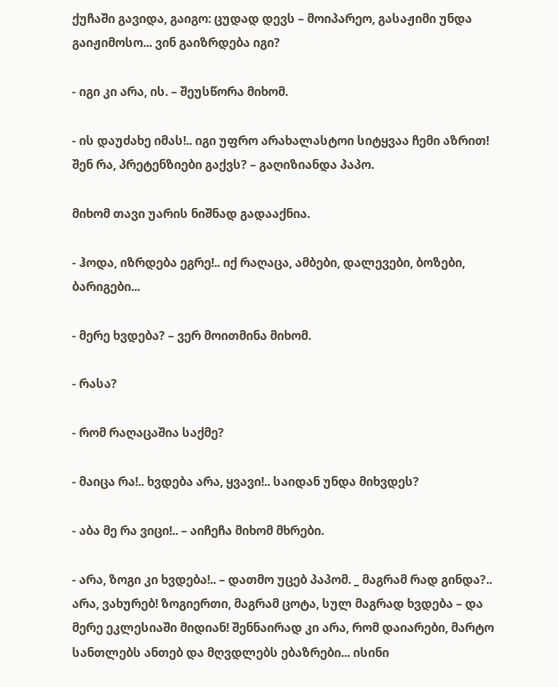ქუჩაში გავიდა, გაიგო: ცუდად დევს – მოიპარეო, გასაჟიმი უნდა გაიჟიმოსო... ვინ გაიზრდება იგი?

- იგი კი არა, ის. – შეუსწორა მიხომ.

- ის დაუძახე იმას!.. იგი უფრო არახალასტოი სიტყვაა ჩემი აზრით! შენ რა, პრეტენზიები გაქვს? – გაღიზიანდა პაპო.

მიხომ თავი უარის ნიშნად გადააქნია.

- ჰოდა, იზრდება ეგრე!.. იქ რაღაცა, ამბები, დალევები, ბოზები, ბარიგები...

- მერე ხვდება? – ვერ მოითმინა მიხომ.

- რასა?

- რომ რაღაცაშია საქმე?

- მაიცა რა!.. ხვდება არა, ყვავი!.. საიდან უნდა მიხვდეს?

- აბა მე რა ვიცი!.. – აიჩეჩა მიხომ მხრები.

- არა, ზოგი კი ხვდება!.. – დათმო უცებ პაპომ. _ მაგრამ რად გინდა?.. არა, ვახურებ! ზოგიერთი, მაგრამ ცოტა, სულ მაგრად ხვდება – და მერე ეკლესიაში მიდიან! შენნაირად კი არა, რომ დაიარები, მარტო სანთლებს ანთებ და მღვდლებს ებაზრები... ისინი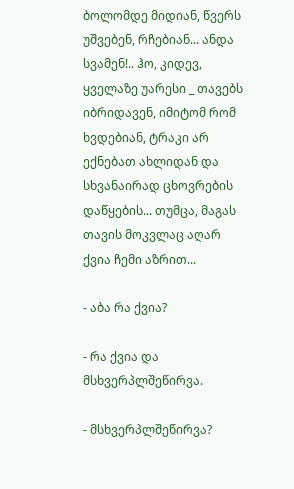ბოლომდე მიდიან, წვერს უშვებენ, რჩებიან... ანდა სვამენ!.. ჰო, კიდევ, ყველაზე უარესი _ თავებს იბრიდავენ, იმიტომ რომ ხვდებიან, ტრაკი არ ექნებათ ახლიდან და სხვანაირად ცხოვრების დაწყების... თუმცა, მაგას თავის მოკვლაც აღარ ქვია ჩემი აზრით...

- აბა რა ქვია?

- რა ქვია და მსხვერპლშეწირვა.

- მსხვერპლშეწირვა?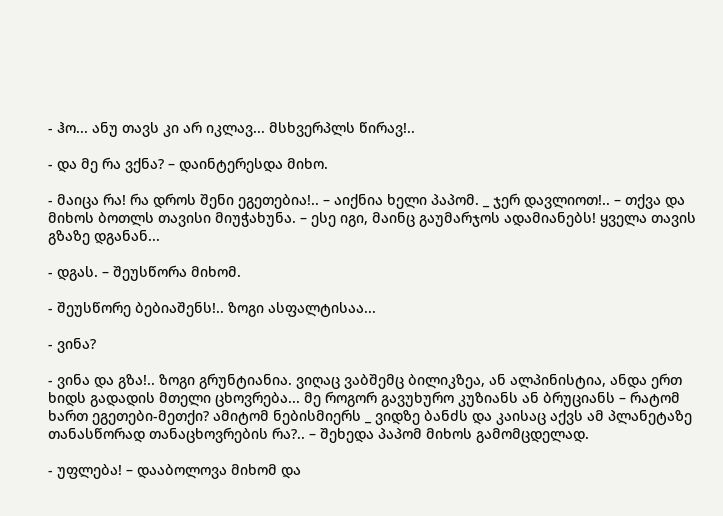- ჰო... ანუ თავს კი არ იკლავ... მსხვერპლს წირავ!..

- და მე რა ვქნა? – დაინტერესდა მიხო.

- მაიცა რა! რა დროს შენი ეგეთებია!.. – აიქნია ხელი პაპომ. _ ჯერ დავლიოთ!.. – თქვა და მიხოს ბოთლს თავისი მიუჭახუნა. – ესე იგი, მაინც გაუმარჯოს ადამიანებს! ყველა თავის გზაზე დგანან...

- დგას. – შეუსწორა მიხომ.

- შეუსწორე ბებიაშენს!.. ზოგი ასფალტისაა...

- ვინა?

- ვინა და გზა!.. ზოგი გრუნტიანია. ვიღაც ვაბშემც ბილიკზეა, ან ალპინისტია, ანდა ერთ ხიდს გადადის მთელი ცხოვრება... მე როგორ გავუხურო კუზიანს ან ბრუციანს – რატომ ხართ ეგეთები-მეთქი? ამიტომ ნებისმიერს _ ვიდზე ბანძს და კაისაც აქვს ამ პლანეტაზე თანასწორად თანაცხოვრების რა?.. – შეხედა პაპომ მიხოს გამომცდელად.

- უფლება! – დააბოლოვა მიხომ და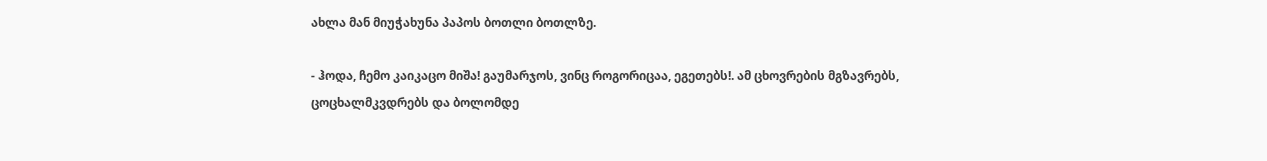ახლა მან მიუჭახუნა პაპოს ბოთლი ბოთლზე.

- ჰოდა, ჩემო კაიკაცო მიშა! გაუმარჯოს, ვინც როგორიცაა, ეგეთებს!. ამ ცხოვრების მგზავრებს, ცოცხალმკვდრებს და ბოლომდე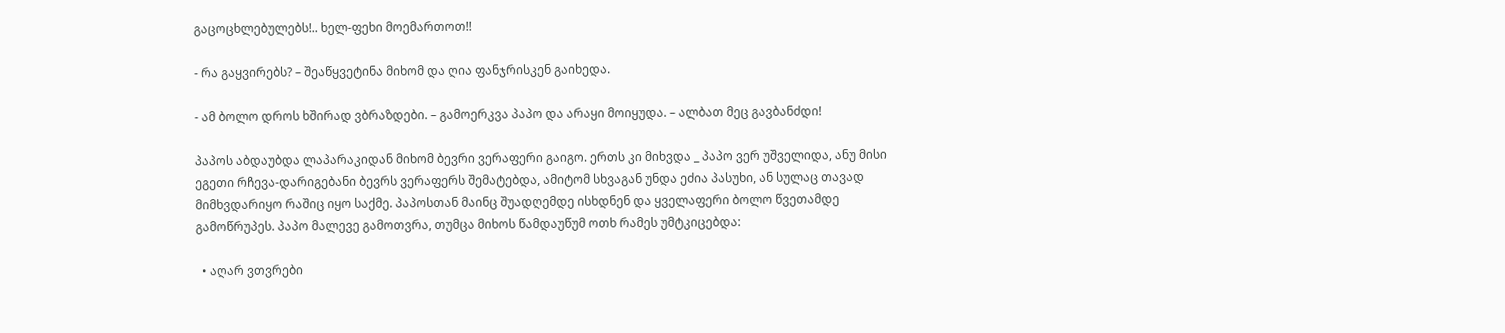გაცოცხლებულებს!.. ხელ-ფეხი მოემართოთ!!

- რა გაყვირებს? – შეაწყვეტინა მიხომ და ღია ფანჯრისკენ გაიხედა.

- ამ ბოლო დროს ხშირად ვბრაზდები. – გამოერკვა პაპო და არაყი მოიყუდა. – ალბათ მეც გავბანძდი!

პაპოს აბდაუბდა ლაპარაკიდან მიხომ ბევრი ვერაფერი გაიგო. ერთს კი მიხვდა _ პაპო ვერ უშველიდა, ანუ მისი ეგეთი რჩევა-დარიგებანი ბევრს ვერაფერს შემატებდა, ამიტომ სხვაგან უნდა ეძია პასუხი, ან სულაც თავად მიმხვდარიყო რაშიც იყო საქმე. პაპოსთან მაინც შუადღემდე ისხდნენ და ყველაფერი ბოლო წვეთამდე გამოწრუპეს. პაპო მალევე გამოთვრა, თუმცა მიხოს წამდაუწუმ ოთხ რამეს უმტკიცებდა:

  • აღარ ვთვრები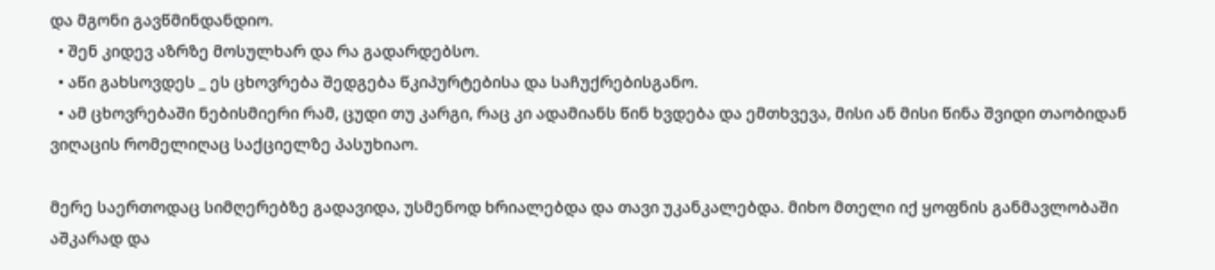და მგონი გავწმინდანდიო.
  • შენ კიდევ აზრზე მოსულხარ და რა გადარდებსო.
  • აწი გახსოვდეს _ ეს ცხოვრება შედგება წკიპურტებისა და საჩუქრებისგანო.
  • ამ ცხოვრებაში ნებისმიერი რამ, ცუდი თუ კარგი, რაც კი ადამიანს წინ ხვდება და ემთხვევა, მისი ან მისი წინა შვიდი თაობიდან ვიღაცის რომელიღაც საქციელზე პასუხიაო.

მერე საერთოდაც სიმღერებზე გადავიდა, უსმენოდ ხრიალებდა და თავი უკანკალებდა. მიხო მთელი იქ ყოფნის განმავლობაში აშკარად და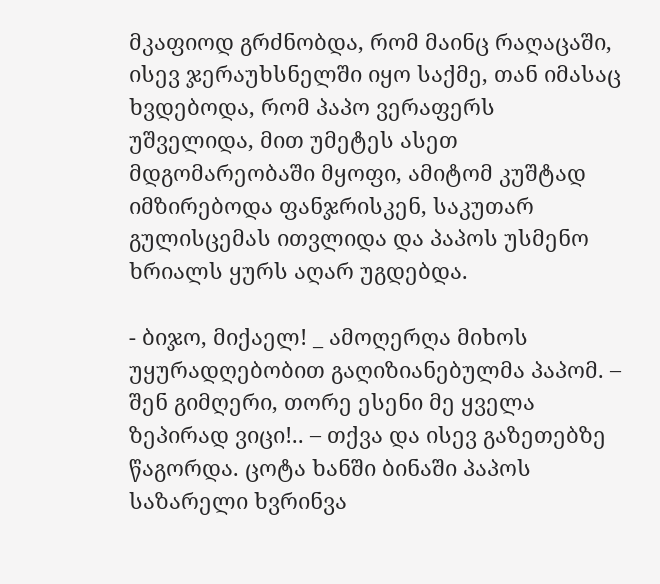მკაფიოდ გრძნობდა, რომ მაინც რაღაცაში, ისევ ჯერაუხსნელში იყო საქმე, თან იმასაც ხვდებოდა, რომ პაპო ვერაფერს უშველიდა, მით უმეტეს ასეთ მდგომარეობაში მყოფი, ამიტომ კუშტად იმზირებოდა ფანჯრისკენ, საკუთარ გულისცემას ითვლიდა და პაპოს უსმენო ხრიალს ყურს აღარ უგდებდა.

- ბიჯო, მიქაელ! _ ამოღერღა მიხოს უყურადღებობით გაღიზიანებულმა პაპომ. – შენ გიმღერი, თორე ესენი მე ყველა ზეპირად ვიცი!.. – თქვა და ისევ გაზეთებზე წაგორდა. ცოტა ხანში ბინაში პაპოს საზარელი ხვრინვა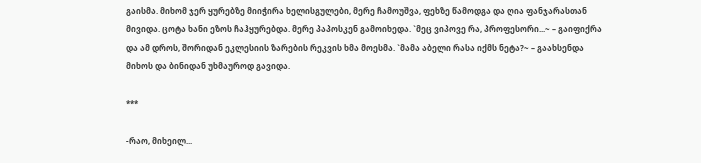გაისმა. მიხომ ჯერ ყურებზე მიიჭირა ხელისგულები, მერე ჩამოუშვა, ფეხზე წამოდგა და ღია ფანჯარასთან მივიდა. ცოტა ხანი ეზოს ჩაჰყურებდა. მერე პაპოსკენ გამოიხედა. `მეც ვიპოვე რა, პროფესორი...~ – გაიფიქრა და ამ დროს, შორიდან ეკლესიის ზარების რეკვის ხმა მოესმა. `მამა აბელი რასა იქმს ნეტა?~ – გაახსენდა მიხოს და ბინიდან უხმაუროდ გავიდა.

***

-რაო, მიხეილ...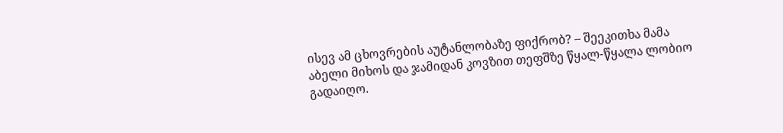ისევ ამ ცხოვრების აუტანლობაზე ფიქრობ? – შეეკითხა მამა აბელი მიხოს და ჯამიდან კოვზით თეფშზე წყალ-წყალა ლობიო გადაიღო.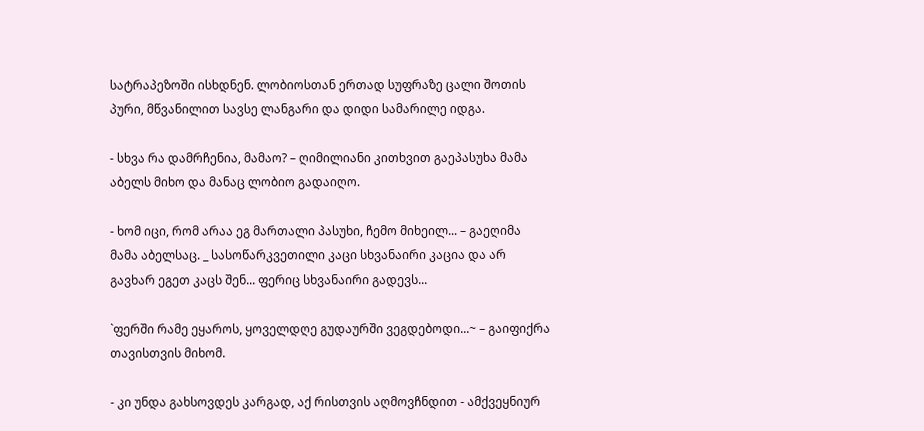სატრაპეზოში ისხდნენ. ლობიოსთან ერთად სუფრაზე ცალი შოთის პური, მწვანილით სავსე ლანგარი და დიდი სამარილე იდგა.

- სხვა რა დამრჩენია, მამაო? – ღიმილიანი კითხვით გაეპასუხა მამა აბელს მიხო და მანაც ლობიო გადაიღო.

- ხომ იცი, რომ არაა ეგ მართალი პასუხი, ჩემო მიხეილ... – გაეღიმა მამა აბელსაც. _ სასოწარკვეთილი კაცი სხვანაირი კაცია და არ გავხარ ეგეთ კაცს შენ... ფერიც სხვანაირი გადევს...

`ფერში რამე ეყაროს, ყოველდღე გუდაურში ვეგდებოდი...~ – გაიფიქრა თავისთვის მიხომ.

- კი უნდა გახსოვდეს კარგად, აქ რისთვის აღმოვჩნდით - ამქვეყნიურ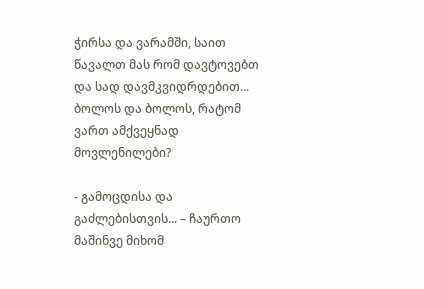ჭირსა და ვარამში, საით წავალთ მას რომ დავტოვებთ და სად დავმკვიდრდებით... ბოლოს და ბოლოს, რატომ ვართ ამქვეყნად მოვლენილები?

- გამოცდისა და გაძლებისთვის... – ჩაურთო მაშინვე მიხომ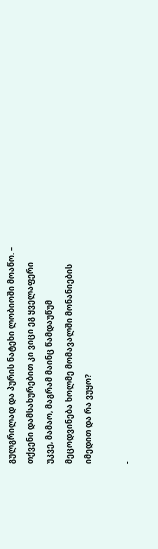გულგრილად და პურის ნატეხი ლობიოში მოაწო. – თქვენი დამსახურებით კი ვიცი ეგ ყველაფერი უკვე, მამაო, მაგრამ მაინც წამდაუწუმ მეცოდვინება ხოლმე მომავალში მონანიების იმედით და რა ვუყო?

-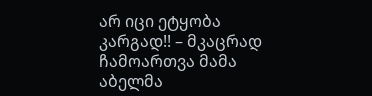არ იცი ეტყობა კარგად!! – მკაცრად ჩამოართვა მამა აბელმა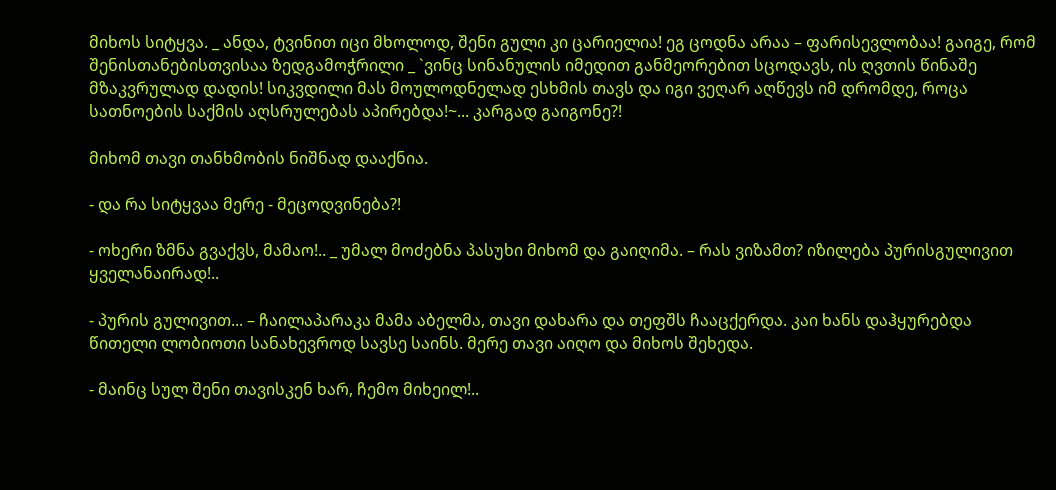მიხოს სიტყვა. _ ანდა, ტვინით იცი მხოლოდ, შენი გული კი ცარიელია! ეგ ცოდნა არაა – ფარისევლობაა! გაიგე, რომ შენისთანებისთვისაა ზედგამოჭრილი _ `ვინც სინანულის იმედით განმეორებით სცოდავს, ის ღვთის წინაშე მზაკვრულად დადის! სიკვდილი მას მოულოდნელად ესხმის თავს და იგი ვეღარ აღწევს იმ დრომდე, როცა სათნოების საქმის აღსრულებას აპირებდა!~... კარგად გაიგონე?!

მიხომ თავი თანხმობის ნიშნად დააქნია.

- და რა სიტყვაა მერე - მეცოდვინება?!

- ოხერი ზმნა გვაქვს, მამაო!.. _ უმალ მოძებნა პასუხი მიხომ და გაიღიმა. – რას ვიზამთ? იზილება პურისგულივით ყველანაირად!..

- პურის გულივით... – ჩაილაპარაკა მამა აბელმა, თავი დახარა და თეფშს ჩააცქერდა. კაი ხანს დაჰყურებდა წითელი ლობიოთი სანახევროდ სავსე საინს. მერე თავი აიღო და მიხოს შეხედა.

- მაინც სულ შენი თავისკენ ხარ, ჩემო მიხეილ!..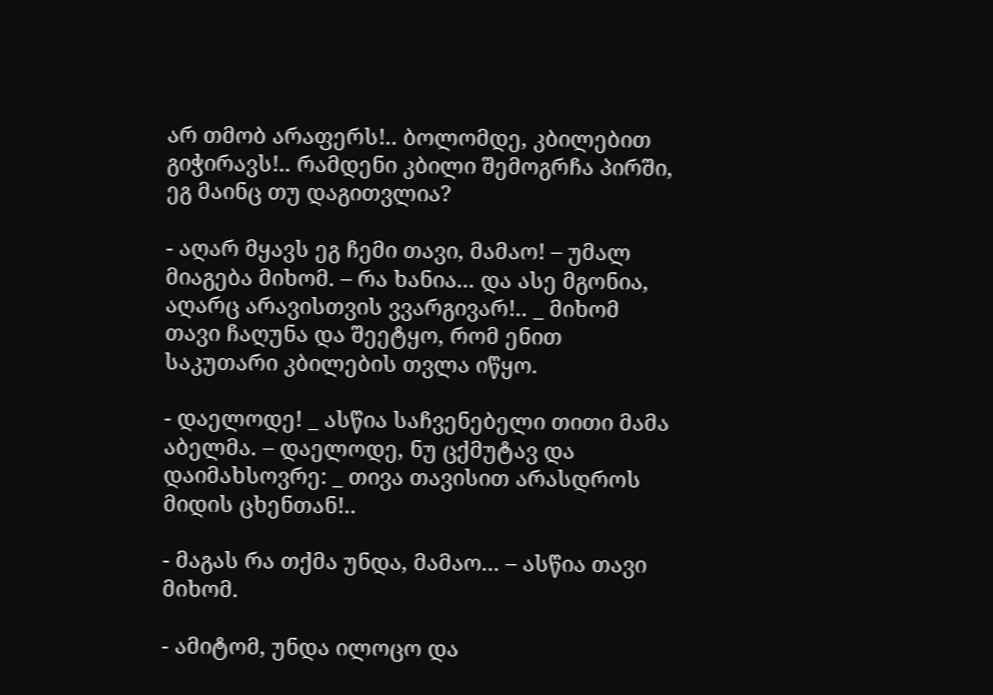არ თმობ არაფერს!.. ბოლომდე, კბილებით გიჭირავს!.. რამდენი კბილი შემოგრჩა პირში, ეგ მაინც თუ დაგითვლია?

- აღარ მყავს ეგ ჩემი თავი, მამაო! – უმალ მიაგება მიხომ. – რა ხანია... და ასე მგონია, აღარც არავისთვის ვვარგივარ!.. _ მიხომ თავი ჩაღუნა და შეეტყო, რომ ენით საკუთარი კბილების თვლა იწყო.

- დაელოდე! _ ასწია საჩვენებელი თითი მამა აბელმა. – დაელოდე, ნუ ცქმუტავ და დაიმახსოვრე: _ თივა თავისით არასდროს მიდის ცხენთან!..

- მაგას რა თქმა უნდა, მამაო... – ასწია თავი მიხომ.

- ამიტომ, უნდა ილოცო და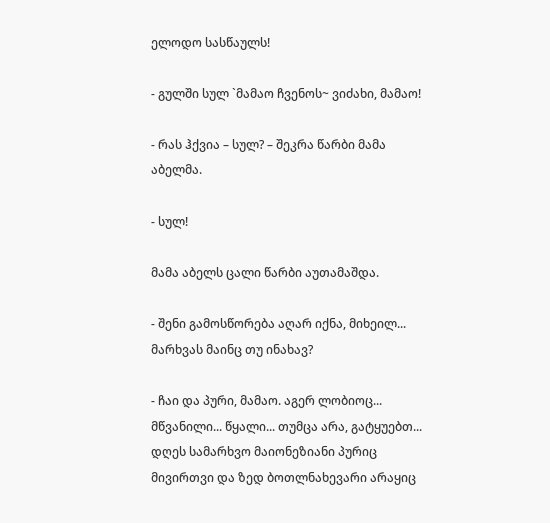ელოდო სასწაულს!

- გულში სულ `მამაო ჩვენოს~ ვიძახი, მამაო!

- რას ჰქვია – სულ? – შეკრა წარბი მამა აბელმა.

- სულ!

მამა აბელს ცალი წარბი აუთამაშდა.

- შენი გამოსწორება აღარ იქნა, მიხეილ... მარხვას მაინც თუ ინახავ?

- ჩაი და პური, მამაო. აგერ ლობიოც... მწვანილი... წყალი... თუმცა არა, გატყუებთ... დღეს სამარხვო მაიონეზიანი პურიც მივირთვი და ზედ ბოთლნახევარი არაყიც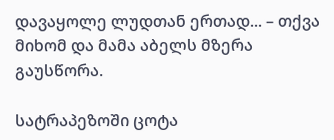დავაყოლე ლუდთან ერთად... – თქვა მიხომ და მამა აბელს მზერა გაუსწორა.

სატრაპეზოში ცოტა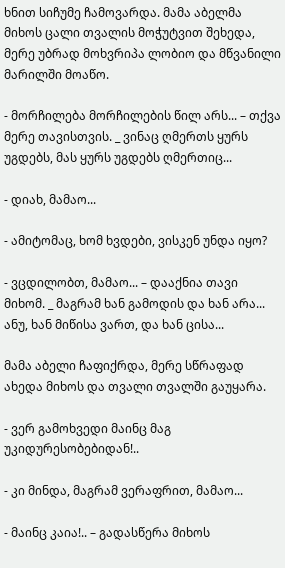ხნით სიჩუმე ჩამოვარდა. მამა აბელმა მიხოს ცალი თვალის მოჭუტვით შეხედა, მერე უბრად მოხვრიპა ლობიო და მწვანილი მარილში მოაწო.

- მორჩილება მორჩილების წილ არს... – თქვა მერე თავისთვის. _ ვინაც ღმერთს ყურს უგდებს, მას ყურს უგდებს ღმერთიც...

- დიახ, მამაო...

- ამიტომაც, ხომ ხვდები, ვისკენ უნდა იყო?

- ვცდილობთ, მამაო... – დააქნია თავი მიხომ. _ მაგრამ ხან გამოდის და ხან არა... ანუ, ხან მიწისა ვართ, და ხან ცისა...

მამა აბელი ჩაფიქრდა, მერე სწრაფად ახედა მიხოს და თვალი თვალში გაუყარა.

- ვერ გამოხვედი მაინც მაგ უკიდურესობებიდან!..

- კი მინდა, მაგრამ ვერაფრით, მამაო...

- მაინც კაია!.. – გადასწერა მიხოს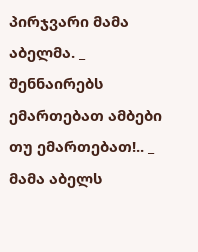პირჯვარი მამა აბელმა. _ შენნაირებს ემართებათ ამბები თუ ემართებათ!.. _ მამა აბელს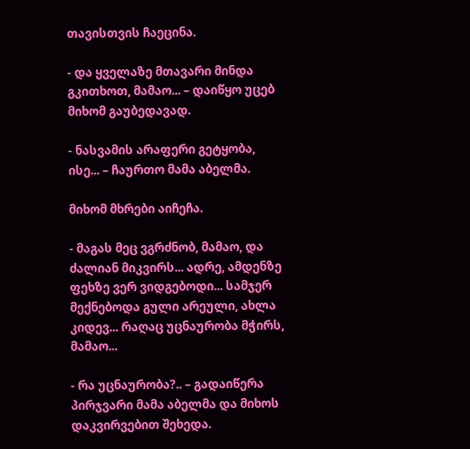თავისთვის ჩაეცინა.

- და ყველაზე მთავარი მინდა გკითხოთ, მამაო... – დაიწყო უცებ მიხომ გაუბედავად.

- ნასვამის არაფერი გეტყობა, ისე... – ჩაურთო მამა აბელმა.

მიხომ მხრები აიჩეჩა.

- მაგას მეც ვგრძნობ, მამაო, და ძალიან მიკვირს... ადრე, ამდენზე ფეხზე ვერ ვიდგებოდი... სამჯერ მექნებოდა გული არეული, ახლა კიდევ... რაღაც უცნაურობა მჭირს, მამაო...

- რა უცნაურობა?.. – გადაიწერა პირჯვარი მამა აბელმა და მიხოს დაკვირვებით შეხედა.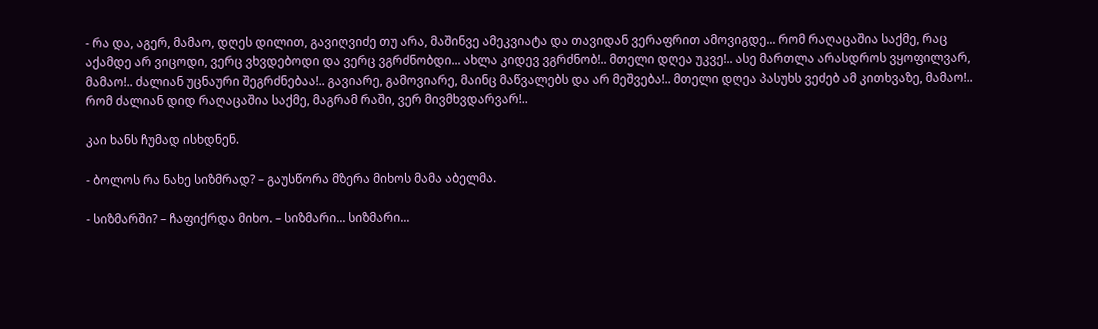- რა და, აგერ, მამაო, დღეს დილით, გავიღვიძე თუ არა, მაშინვე ამეკვიატა და თავიდან ვერაფრით ამოვიგდე... რომ რაღაცაშია საქმე, რაც აქამდე არ ვიცოდი, ვერც ვხვდებოდი და ვერც ვგრძნობდი... ახლა კიდევ ვგრძნობ!.. მთელი დღეა უკვე!.. ასე მართლა არასდროს ვყოფილვარ, მამაო!.. ძალიან უცნაური შეგრძნებაა!.. გავიარე, გამოვიარე, მაინც მაწვალებს და არ მეშვება!.. მთელი დღეა პასუხს ვეძებ ამ კითხვაზე, მამაო!.. რომ ძალიან დიდ რაღაცაშია საქმე, მაგრამ რაში, ვერ მივმხვდარვარ!..

კაი ხანს ჩუმად ისხდნენ.

- ბოლოს რა ნახე სიზმრად? – გაუსწორა მზერა მიხოს მამა აბელმა.

- სიზმარში? – ჩაფიქრდა მიხო. – სიზმარი... სიზმარი...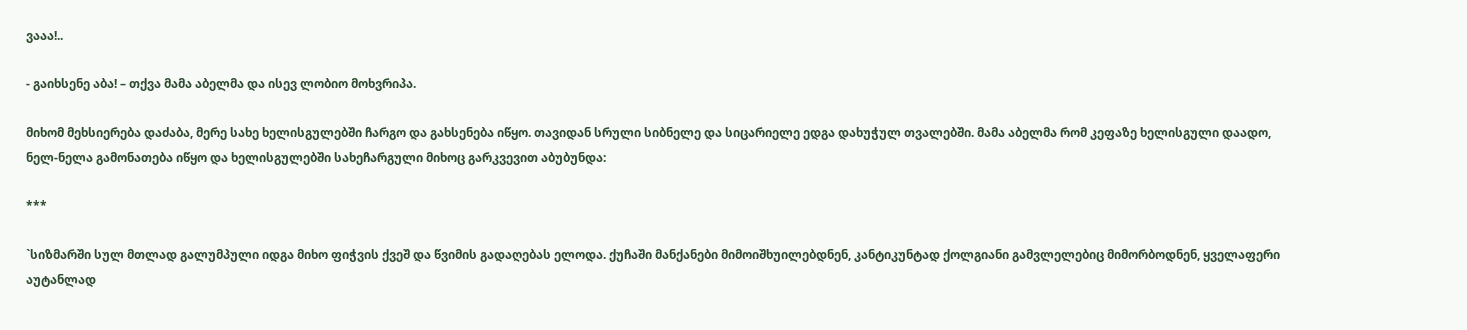ვააა!..

- გაიხსენე აბა! – თქვა მამა აბელმა და ისევ ლობიო მოხვრიპა.

მიხომ მეხსიერება დაძაბა, მერე სახე ხელისგულებში ჩარგო და გახსენება იწყო. თავიდან სრული სიბნელე და სიცარიელე ედგა დახუჭულ თვალებში. მამა აბელმა რომ კეფაზე ხელისგული დაადო, ნელ-ნელა გამონათება იწყო და ხელისგულებში სახეჩარგული მიხოც გარკვევით აბუბუნდა:

***

`სიზმარში სულ მთლად გალუმპული იდგა მიხო ფიჭვის ქვეშ და წვიმის გადაღებას ელოდა. ქუჩაში მანქანები მიმოიშხუილებდნენ, კანტიკუნტად ქოლგიანი გამვლელებიც მიმორბოდნენ, ყველაფერი აუტანლად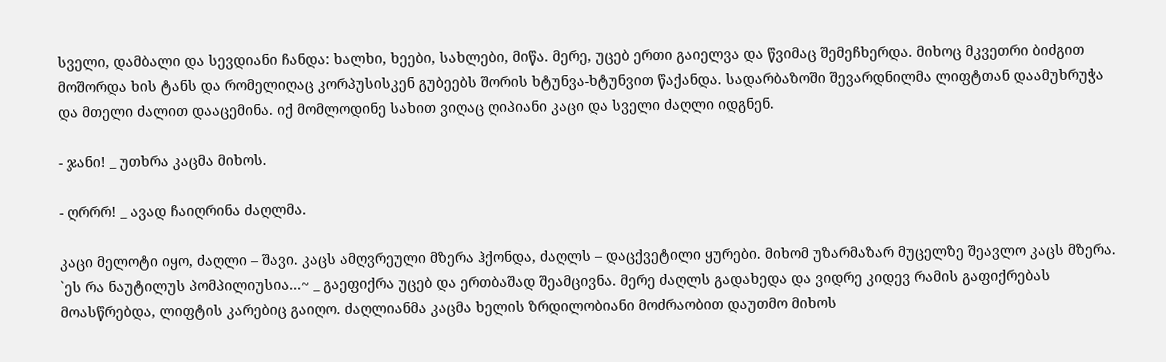სველი, დამბალი და სევდიანი ჩანდა: ხალხი, ხეები, სახლები, მიწა. მერე, უცებ ერთი გაიელვა და წვიმაც შემეჩხერდა. მიხოც მკვეთრი ბიძგით მოშორდა ხის ტანს და რომელიღაც კორპუსისკენ გუბეებს შორის ხტუნვა-ხტუნვით წაქანდა. სადარბაზოში შევარდნილმა ლიფტთან დაამუხრუჭა და მთელი ძალით დააცემინა. იქ მომლოდინე სახით ვიღაც ღიპიანი კაცი და სველი ძაღლი იდგნენ.

- ჯანი! _ უთხრა კაცმა მიხოს.

- ღრრრ! _ ავად ჩაიღრინა ძაღლმა.

კაცი მელოტი იყო, ძაღლი – შავი. კაცს ამღვრეული მზერა ჰქონდა, ძაღლს – დაცქვეტილი ყურები. მიხომ უზარმაზარ მუცელზე შეავლო კაცს მზერა. `ეს რა ნაუტილუს პომპილიუსია...~ _ გაეფიქრა უცებ და ერთბაშად შეამცივნა. მერე ძაღლს გადახედა და ვიდრე კიდევ რამის გაფიქრებას მოასწრებდა, ლიფტის კარებიც გაიღო. ძაღლიანმა კაცმა ხელის ზრდილობიანი მოძრაობით დაუთმო მიხოს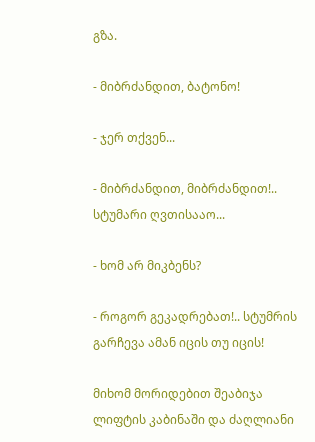გზა.

- მიბრძანდით, ბატონო!

- ჯერ თქვენ...

- მიბრძანდით, მიბრძანდით!.. სტუმარი ღვთისააო...

- ხომ არ მიკბენს?

- როგორ გეკადრებათ!.. სტუმრის გარჩევა ამან იცის თუ იცის!

მიხომ მორიდებით შეაბიჯა ლიფტის კაბინაში და ძაღლიანი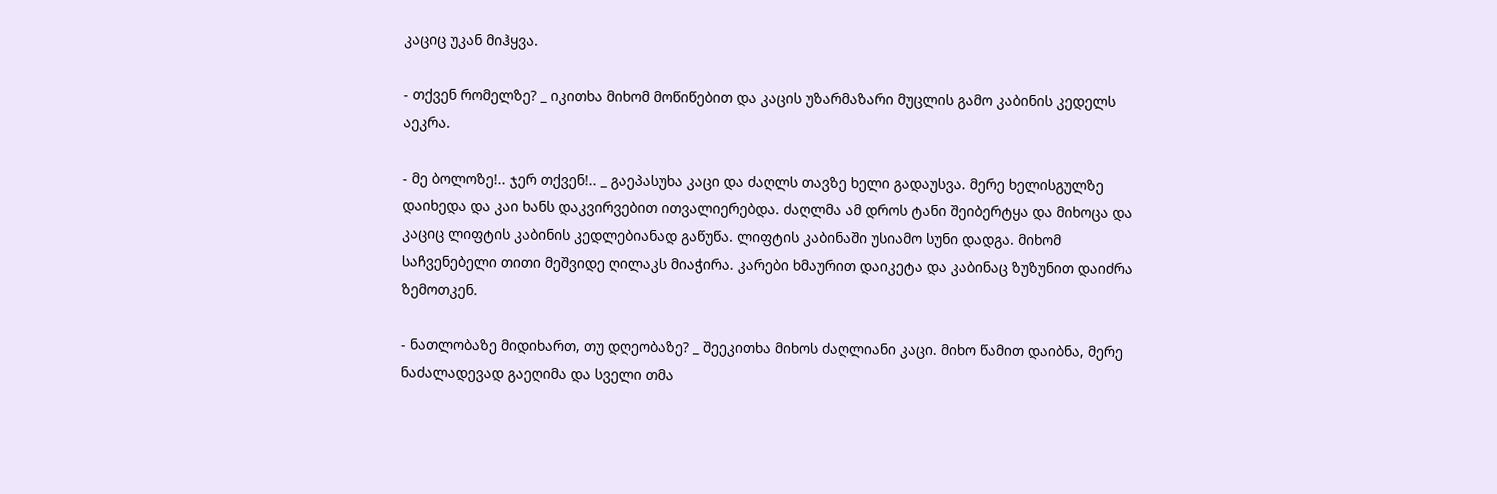კაციც უკან მიჰყვა.

- თქვენ რომელზე? _ იკითხა მიხომ მოწიწებით და კაცის უზარმაზარი მუცლის გამო კაბინის კედელს აეკრა.

- მე ბოლოზე!.. ჯერ თქვენ!.. _ გაეპასუხა კაცი და ძაღლს თავზე ხელი გადაუსვა. მერე ხელისგულზე დაიხედა და კაი ხანს დაკვირვებით ითვალიერებდა. ძაღლმა ამ დროს ტანი შეიბერტყა და მიხოცა და კაციც ლიფტის კაბინის კედლებიანად გაწუწა. ლიფტის კაბინაში უსიამო სუნი დადგა. მიხომ საჩვენებელი თითი მეშვიდე ღილაკს მიაჭირა. კარები ხმაურით დაიკეტა და კაბინაც ზუზუნით დაიძრა ზემოთკენ.

- ნათლობაზე მიდიხართ, თუ დღეობაზე? _ შეეკითხა მიხოს ძაღლიანი კაცი. მიხო წამით დაიბნა, მერე ნაძალადევად გაეღიმა და სველი თმა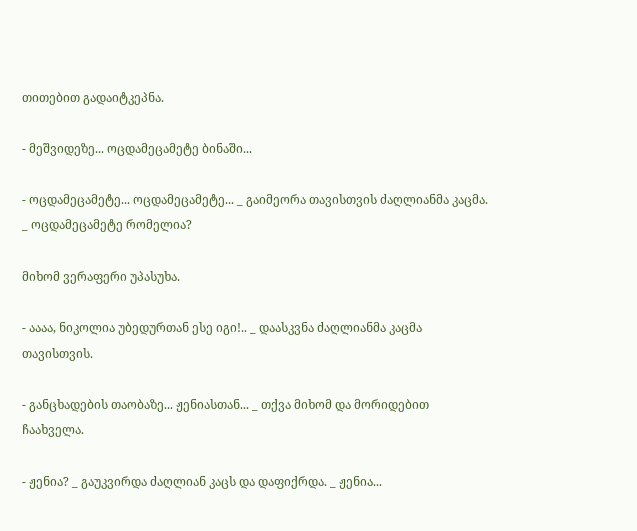თითებით გადაიტკეპნა.

- მეშვიდეზე... ოცდამეცამეტე ბინაში...

- ოცდამეცამეტე... ოცდამეცამეტე... _ გაიმეორა თავისთვის ძაღლიანმა კაცმა. _ ოცდამეცამეტე რომელია?

მიხომ ვერაფერი უპასუხა.

- აააა, ნიკოლია უბედურთან ესე იგი!.. _ დაასკვნა ძაღლიანმა კაცმა თავისთვის.

- განცხადების თაობაზე... ჟენიასთან... _ თქვა მიხომ და მორიდებით ჩაახველა.

- ჟენია? _ გაუკვირდა ძაღლიან კაცს და დაფიქრდა. _ ჟენია...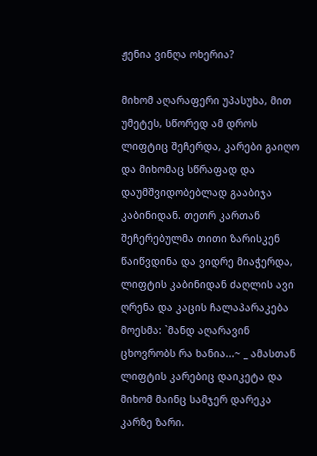ჟენია ვინღა ოხერია?

მიხომ აღარაფერი უპასუხა, მით უმეტეს, სწორედ ამ დროს ლიფტიც შეჩერდა, კარები გაიღო და მიხომაც სწრაფად და დაუმშვიდობებლად გააბიჯა კაბინიდან. თეთრ კართან შეჩერებულმა თითი ზარისკენ წაიწვდინა და ვიდრე მიაჭერდა, ლიფტის კაბინიდან ძაღლის ავი ღრენა და კაცის ჩალაპარაკება მოესმა: `მანდ აღარავინ ცხოვრობს რა ხანია...~ _ ამასთან ლიფტის კარებიც დაიკეტა და მიხომ მაინც სამჯერ დარეკა კარზე ზარი.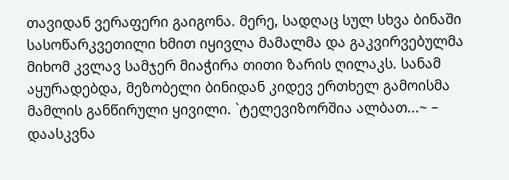თავიდან ვერაფერი გაიგონა. მერე, სადღაც სულ სხვა ბინაში სასოწარკვეთილი ხმით იყივლა მამალმა და გაკვირვებულმა მიხომ კვლავ სამჯერ მიაჭირა თითი ზარის ღილაკს. სანამ აყურადებდა, მეზობელი ბინიდან კიდევ ერთხელ გამოისმა მამლის განწირული ყივილი. `ტელევიზორშია ალბათ...~ – დაასკვნა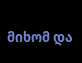მიხომ და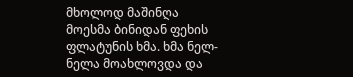მხოლოდ მაშინღა მოესმა ბინიდან ფეხის ფლატუნის ხმა. ხმა ნელ-ნელა მოახლოვდა და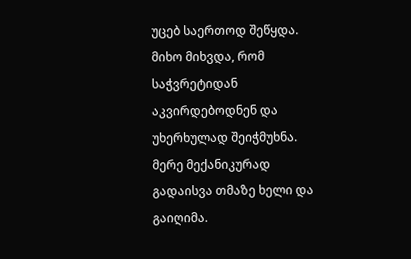უცებ საერთოდ შეწყდა. მიხო მიხვდა, რომ საჭვრეტიდან აკვირდებოდნენ და უხერხულად შეიჭმუხნა. მერე მექანიკურად გადაისვა თმაზე ხელი და გაიღიმა.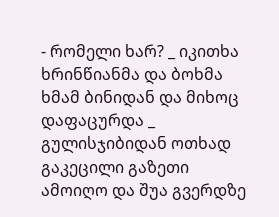- რომელი ხარ? _ იკითხა ხრინწიანმა და ბოხმა ხმამ ბინიდან და მიხოც დაფაცურდა _ გულისჯიბიდან ოთხად გაკეცილი გაზეთი ამოიღო და შუა გვერდზე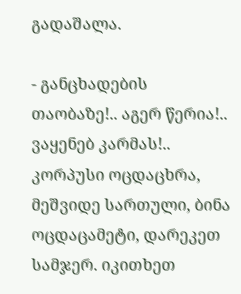გადაშალა.

- განცხადების თაობაზე!.. აგერ წერია!.. ვაყენებ კარმას!.. კორპუსი ოცდაცხრა, მეშვიდე სართული, ბინა ოცდაცამეტი, დარეკეთ სამჯერ. იკითხეთ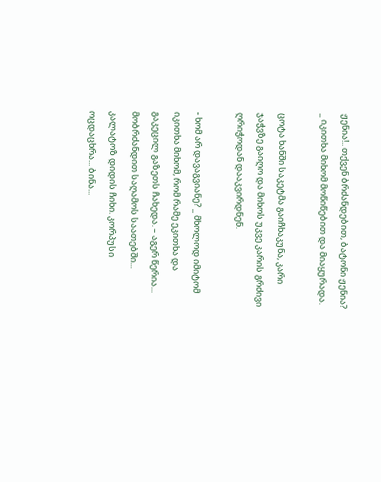ჟენია!.. თქვენ ბრძანდებით, ბატონი ჟენია? _ იკითხა მიხომ მოწიწებით და მიაყურადა.

ცოტა ხანში საკეტმა გაიჩხაკუნა, კარი ჯაჭვზე გაიღო და მიხოს უკვე კარის გრძივი ღრიჭოდან დააკვირდნენ.

- ხომ არ დავაგვიანე? _ მხოლოდ იმიტომ იკითხა მიხომ, რომ რამე ეკითხა და გაკეცილ გაზეთს ჩახედა. – აგერ წერია... მობრძანდით საღამოს საათებში... კალატოზ დიდის ჩიხი. კორპუსი ოცდაცხრა... ბინა...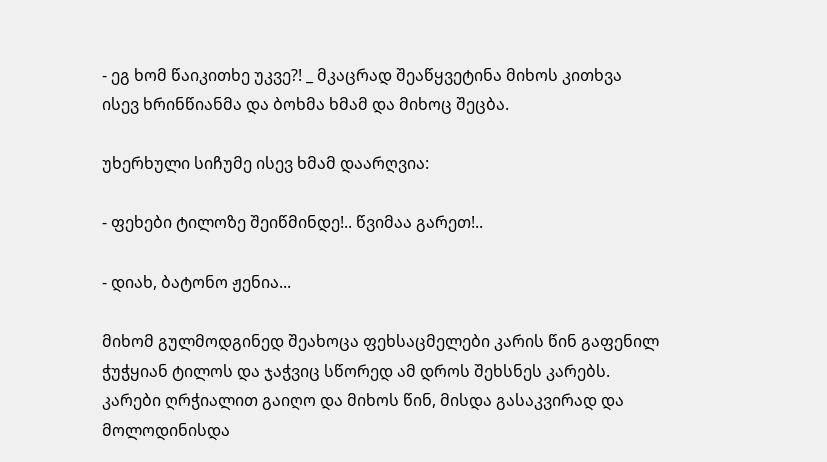- ეგ ხომ წაიკითხე უკვე?! _ მკაცრად შეაწყვეტინა მიხოს კითხვა ისევ ხრინწიანმა და ბოხმა ხმამ და მიხოც შეცბა.

უხერხული სიჩუმე ისევ ხმამ დაარღვია:

- ფეხები ტილოზე შეიწმინდე!.. წვიმაა გარეთ!..

- დიახ, ბატონო ჟენია...

მიხომ გულმოდგინედ შეახოცა ფეხსაცმელები კარის წინ გაფენილ ჭუჭყიან ტილოს და ჯაჭვიც სწორედ ამ დროს შეხსნეს კარებს. კარები ღრჭიალით გაიღო და მიხოს წინ, მისდა გასაკვირად და მოლოდინისდა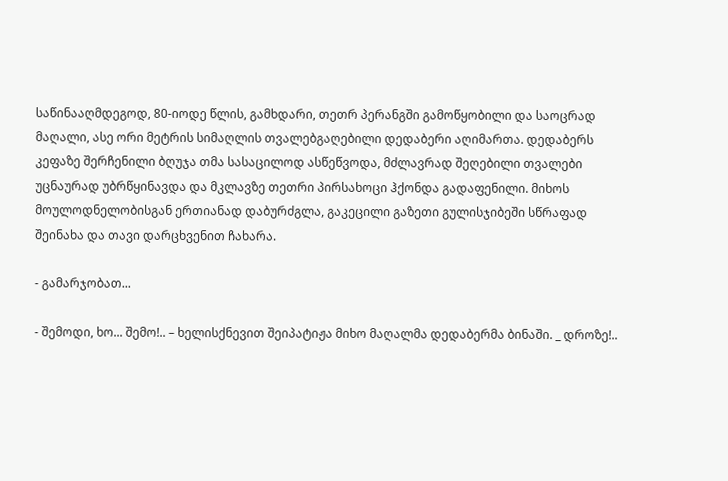საწინააღმდეგოდ, 80-იოდე წლის, გამხდარი, თეთრ პერანგში გამოწყობილი და საოცრად მაღალი, ასე ორი მეტრის სიმაღლის თვალებგაღებილი დედაბერი აღიმართა. დედაბერს კეფაზე შერჩენილი ბღუჯა თმა სასაცილოდ ასწეწვოდა, მძლავრად შეღებილი თვალები უცნაურად უბრწყინავდა და მკლავზე თეთრი პირსახოცი ჰქონდა გადაფენილი. მიხოს მოულოდნელობისგან ერთიანად დაბურძგლა, გაკეცილი გაზეთი გულისჯიბეში სწრაფად შეინახა და თავი დარცხვენით ჩახარა.

- გამარჯობათ...

- შემოდი, ხო... შემო!.. – ხელისქნევით შეიპატიჟა მიხო მაღალმა დედაბერმა ბინაში. _ დროზე!..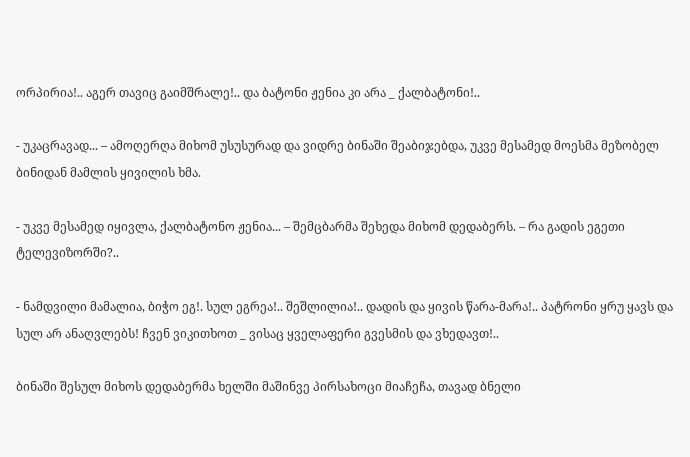ორპირია!.. აგერ თავიც გაიმშრალე!.. და ბატონი ჟენია კი არა _ ქალბატონი!..

- უკაცრავად... – ამოღერღა მიხომ უსუსურად და ვიდრე ბინაში შეაბიჯებდა, უკვე მესამედ მოესმა მეზობელ ბინიდან მამლის ყივილის ხმა.

- უკვე მესამედ იყივლა, ქალბატონო ჟენია... – შემცბარმა შეხედა მიხომ დედაბერს. – რა გადის ეგეთი ტელევიზორში?..

- ნამდვილი მამალია, ბიჭო ეგ!. სულ ეგრეა!.. შეშლილია!.. დადის და ყივის წარა-მარა!.. პატრონი ყრუ ყავს და სულ არ ანაღვლებს! ჩვენ ვიკითხოთ _ ვისაც ყველაფერი გვესმის და ვხედავთ!..

ბინაში შესულ მიხოს დედაბერმა ხელში მაშინვე პირსახოცი მიაჩეჩა, თავად ბნელი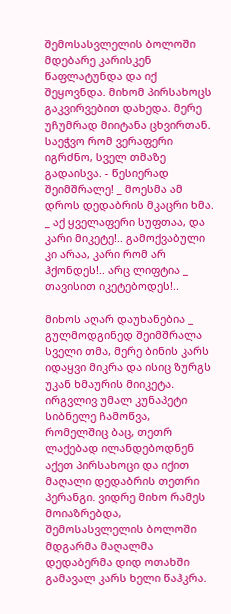შემოსასვლელის ბოლოში მდებარე კარისკენ წაფლატუნდა და იქ შეყოვნდა. მიხომ პირსახოცს გაკვირვებით დახედა. მერე უჩუმრად მიიტანა ცხვირთან. საეჭვო რომ ვერაფერი იგრძნო, სველ თმაზე გადაისვა. - წესიერად შეიმშრალე! _ მოესმა ამ დროს დედაბრის მკაცრი ხმა. _ აქ ყველაფერი სუფთაა, და კარი მიკეტე!.. გამოქვაბული კი არაა, კარი რომ არ ჰქონდეს!.. არც ლიფტია _ თავისით იკეტებოდეს!..

მიხოს აღარ დაუხანებია _ გულმოდგინედ შეიმშრალა სველი თმა, მერე ბინის კარს იდაყვი მიკრა და ისიც ზურგს უკან ხმაურის მიიკეტა. ირგვლივ უმალ კუნაპეტი სიბნელე ჩამოწვა, რომელშიც ბაც, თეთრ ლაქებად ილანდებოდნენ აქეთ პირსახოცი და იქით მაღალი დედაბრის თეთრი პერანგი. ვიდრე მიხო რამეს მოიაზრებდა, შემოსასვლელის ბოლოში მდგარმა მაღალმა დედაბერმა დიდ ოთახში გამავალ კარს ხელი წაჰკრა.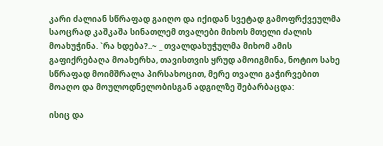კარი ძალიან სწრაფად გაიღო და იქიდან სვეტად გამოფრქვეულმა საოცრად კაშკაშა სინათლემ თვალები მიხოს მთელი ძალის მოახუჭინა. `რა ხდება?..~ _ თვალდახუჭულმა მიხომ ამის გაფიქრებაღა მოახერხა, თავისთვის ყრუდ ამოიგმინა, ნოტიო სახე სწრაფად მოიმშრალა პირსახოცით, მერე თვალი გაჭირვებით მოაღო და მოულოდნელობისგან ადგილზე შებარბაცდა:

ისიც და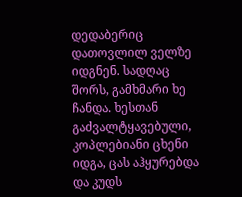დედაბერიც დათოვლილ ველზე იდგნენ. სადღაც შორს, გამხმარი ხე ჩანდა. ხესთან გაძვალტყავებული, კოპლებიანი ცხენი იდგა, ცას აჰყურებდა და კუდს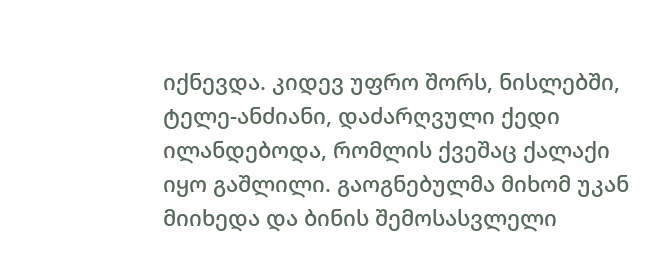იქნევდა. კიდევ უფრო შორს, ნისლებში, ტელე-ანძიანი, დაძარღვული ქედი ილანდებოდა, რომლის ქვეშაც ქალაქი იყო გაშლილი. გაოგნებულმა მიხომ უკან მიიხედა და ბინის შემოსასვლელი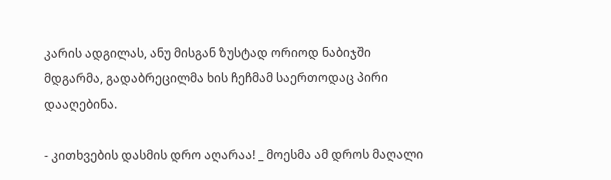კარის ადგილას, ანუ მისგან ზუსტად ორიოდ ნაბიჯში მდგარმა, გადაბრეცილმა ხის ჩეჩმამ საერთოდაც პირი დააღებინა.

- კითხვების დასმის დრო აღარაა! _ მოესმა ამ დროს მაღალი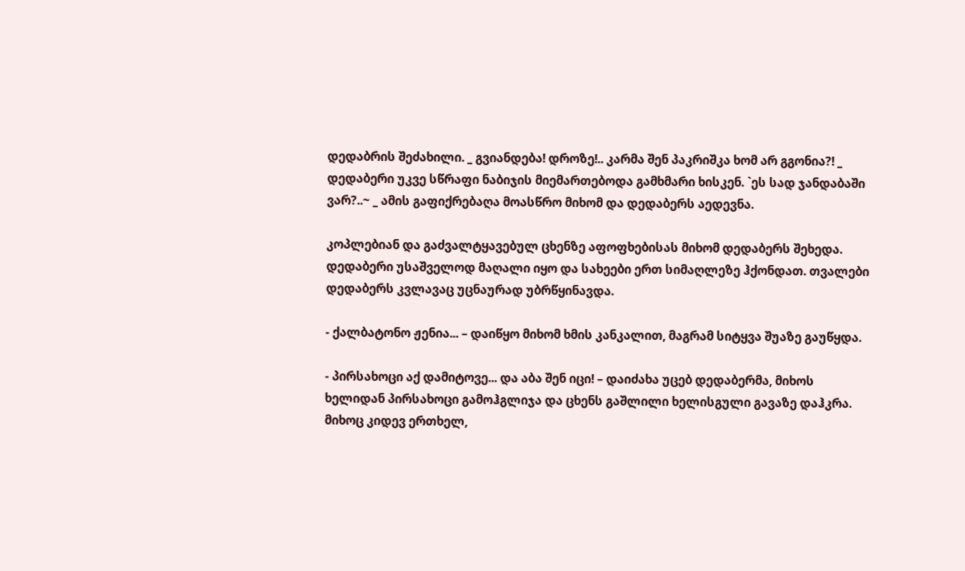დედაბრის შეძახილი. _ გვიანდება! დროზე!.. კარმა შენ პაკრიშკა ხომ არ გგონია?! _ დედაბერი უკვე სწრაფი ნაბიჯის მიემართებოდა გამხმარი ხისკენ. `ეს სად ჯანდაბაში ვარ?..~ _ ამის გაფიქრებაღა მოასწრო მიხომ და დედაბერს აედევნა.

კოპლებიან და გაძვალტყავებულ ცხენზე აფოფხებისას მიხომ დედაბერს შეხედა. დედაბერი უსაშველოდ მაღალი იყო და სახეები ერთ სიმაღლეზე ჰქონდათ. თვალები დედაბერს კვლავაც უცნაურად უბრწყინავდა.

- ქალბატონო ჟენია... – დაიწყო მიხომ ხმის კანკალით, მაგრამ სიტყვა შუაზე გაუწყდა.

- პირსახოცი აქ დამიტოვე... და აბა შენ იცი! – დაიძახა უცებ დედაბერმა, მიხოს ხელიდან პირსახოცი გამოჰგლიჯა და ცხენს გაშლილი ხელისგული გავაზე დაჰკრა. მიხოც კიდევ ერთხელ,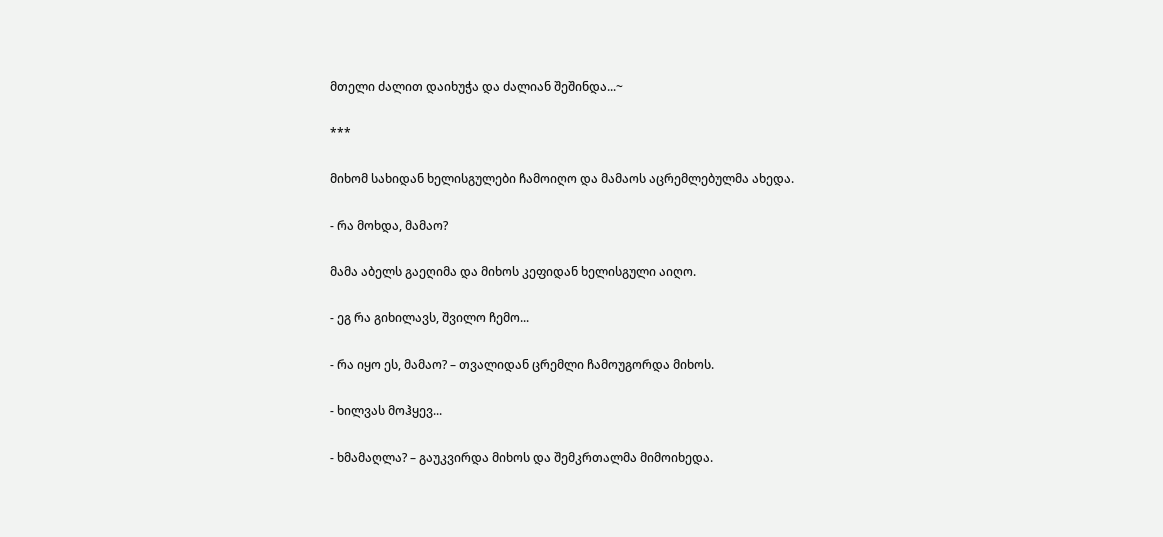მთელი ძალით დაიხუჭა და ძალიან შეშინდა...~

***

მიხომ სახიდან ხელისგულები ჩამოიღო და მამაოს აცრემლებულმა ახედა.

- რა მოხდა, მამაო?

მამა აბელს გაეღიმა და მიხოს კეფიდან ხელისგული აიღო.

- ეგ რა გიხილავს, შვილო ჩემო...

- რა იყო ეს, მამაო? – თვალიდან ცრემლი ჩამოუგორდა მიხოს.

- ხილვას მოჰყევ...

- ხმამაღლა? – გაუკვირდა მიხოს და შემკრთალმა მიმოიხედა.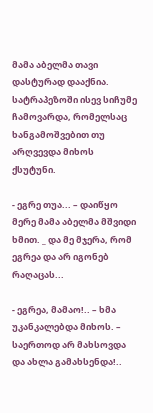მამა აბელმა თავი დასტურად დააქნია. სატრაპეზოში ისევ სიჩუმე ჩამოვარდა, რომელსაც ხანგამოშვებით თუ არღვევდა მიხოს ქსუტუნი.

- ეგრე თუა... – დაიწყო მერე მამა აბელმა მშვიდი ხმით. _ და მე მჯერა, რომ ეგრეა და არ იგონებ რაღაცას...

- ეგრეა, მამაო!.. – ხმა უკანკალებდა მიხოს. – საერთოდ არ მახსოვდა და ახლა გამახსენდა!..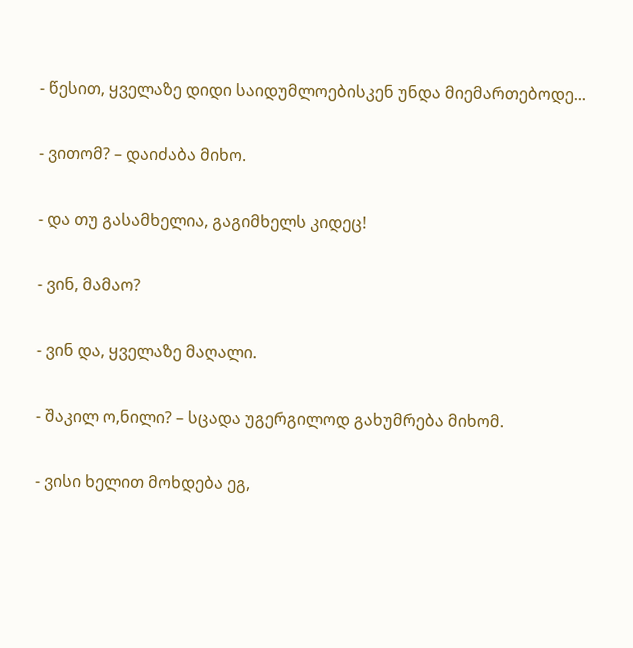- წესით, ყველაზე დიდი საიდუმლოებისკენ უნდა მიემართებოდე...

- ვითომ? – დაიძაბა მიხო.

- და თუ გასამხელია, გაგიმხელს კიდეც!

- ვინ, მამაო?

- ვინ და, ყველაზე მაღალი.

- შაკილ ო,ნილი? – სცადა უგერგილოდ გახუმრება მიხომ.

- ვისი ხელით მოხდება ეგ,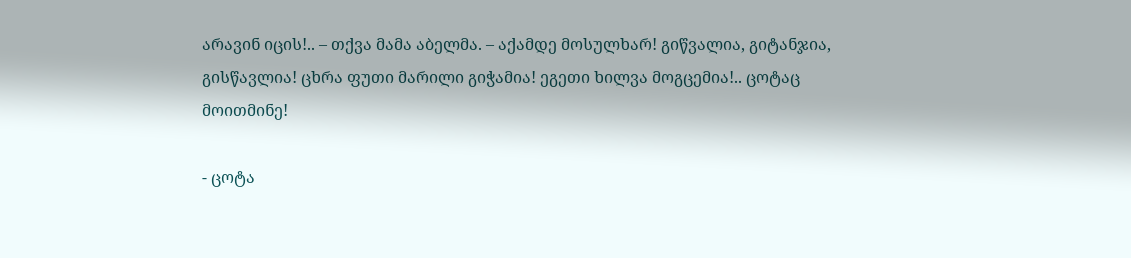არავინ იცის!.. – თქვა მამა აბელმა. – აქამდე მოსულხარ! გიწვალია, გიტანჯია, გისწავლია! ცხრა ფუთი მარილი გიჭამია! ეგეთი ხილვა მოგცემია!.. ცოტაც მოითმინე!

- ცოტა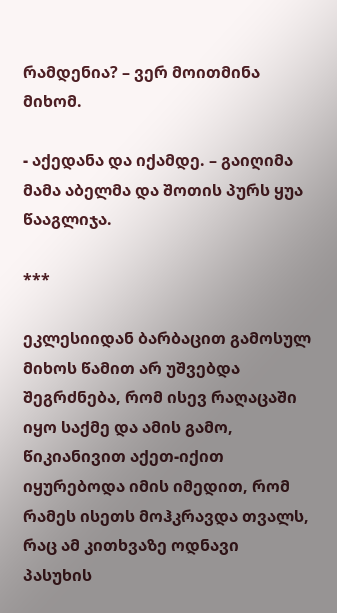რამდენია? – ვერ მოითმინა მიხომ.

- აქედანა და იქამდე. – გაიღიმა მამა აბელმა და შოთის პურს ყუა წააგლიჯა.

***

ეკლესიიდან ბარბაცით გამოსულ მიხოს წამით არ უშვებდა შეგრძნება, რომ ისევ რაღაცაში იყო საქმე და ამის გამო, წიკიანივით აქეთ-იქით იყურებოდა იმის იმედით, რომ რამეს ისეთს მოჰკრავდა თვალს, რაც ამ კითხვაზე ოდნავი პასუხის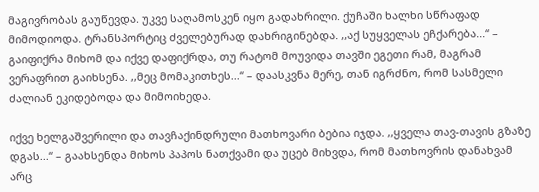მაგივრობას გაუწევდა. უკვე საღამოსკენ იყო გადახრილი. ქუჩაში ხალხი სწრაფად მიმოდიოდა. ტრანსპორტიც ძველებურად დახრიგინებდა. ,,აქ სუყველას ეჩქარება...“ – გაიფიქრა მიხომ და იქვე დაფიქრდა, თუ რატომ მოუვიდა თავში ეგეთი რამ, მაგრამ ვერაფრით გაიხსენა. ,,მეც მომაკითხეს...“ – დაასკვნა მერე, თან იგრძნო, რომ სასმელი ძალიან ეკიდებოდა და მიმოიხედა.

იქვე ხელგაშვერილი და თავჩაქინდრული მათხოვარი ბებია იჯდა. ,,ყველა თავ-თავის გზაზე დგას...“ – გაახსენდა მიხოს პაპოს ნათქვამი და უცებ მიხვდა, რომ მათხოვრის დანახვამ არც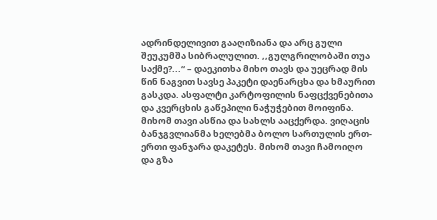ადრინდელივით გააღიზიანა და არც გული შეუკუმშა სიბრალულით. ,,გულგრილობაში თუა საქმე?...“ – დაეკითხა მიხო თავს და უეცრად მის წინ ნაგვით სავსე პაკეტი დაენარცხა და ხმაურით გასკდა. ასფალტი კარტოფილის ნაფცქვენებითა და კვერცხის გაწეპილი ნაჭუჭებით მოიფინა. მიხომ თავი ასწია და სახლს ააცქერდა. ვიღაცის ბანჯგვლიანმა ხელებმა ბოლო სართულის ერთ-ერთი ფანჯარა დაკეტეს. მიხომ თავი ჩამოიღო და გზა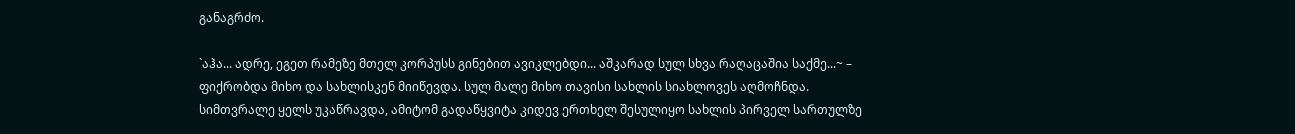განაგრძო.

`აჰა... ადრე, ეგეთ რამეზე მთელ კორპუსს გინებით ავიკლებდი... აშკარად სულ სხვა რაღაცაშია საქმე...~ – ფიქრობდა მიხო და სახლისკენ მიიწევდა. სულ მალე მიხო თავისი სახლის სიახლოვეს აღმოჩნდა. სიმთვრალე ყელს უკაწრავდა, ამიტომ გადაწყვიტა კიდევ ერთხელ შესულიყო სახლის პირველ სართულზე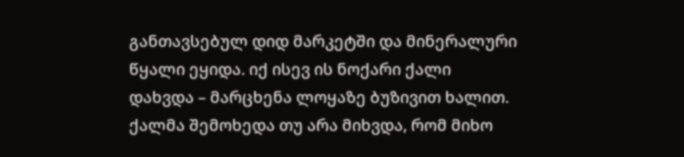განთავსებულ დიდ მარკეტში და მინერალური წყალი ეყიდა. იქ ისევ ის ნოქარი ქალი დახვდა – მარცხენა ლოყაზე ბუზივით ხალით. ქალმა შემოხედა თუ არა მიხვდა, რომ მიხო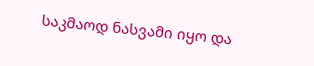საკმაოდ ნასვამი იყო და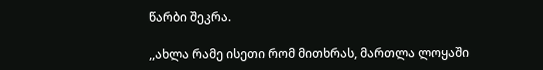წარბი შეკრა.

,,ახლა რამე ისეთი რომ მითხრას, მართლა ლოყაში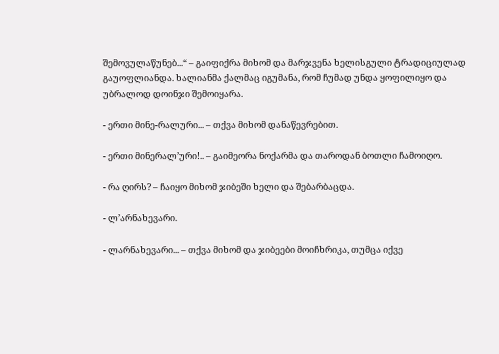შემოვულაწუნებ...“ – გაიფიქრა მიხომ და მარჯვენა ხელისგული ტრადიციულად გაუოფლიანდა. ხალიანმა ქალმაც იგუმანა, რომ ჩუმად უნდა ყოფილიყო და უბრალოდ დოინჯი შემოიყარა.

- ერთი მინე-რალური... – თქვა მიხომ დანაწევრებით.

- ერთი მინერალ’ური!.. – გაიმეორა ნოქარმა და თაროდან ბოთლი ჩამოიღო.

- რა ღირს? – ჩაიყო მიხომ ჯიბეში ხელი და შებარბაცდა.

- ლ’არნახევარი.

- ლარნახევარი... – თქვა მიხომ და ჯიბეები მოიჩხრიკა, თუმცა იქვე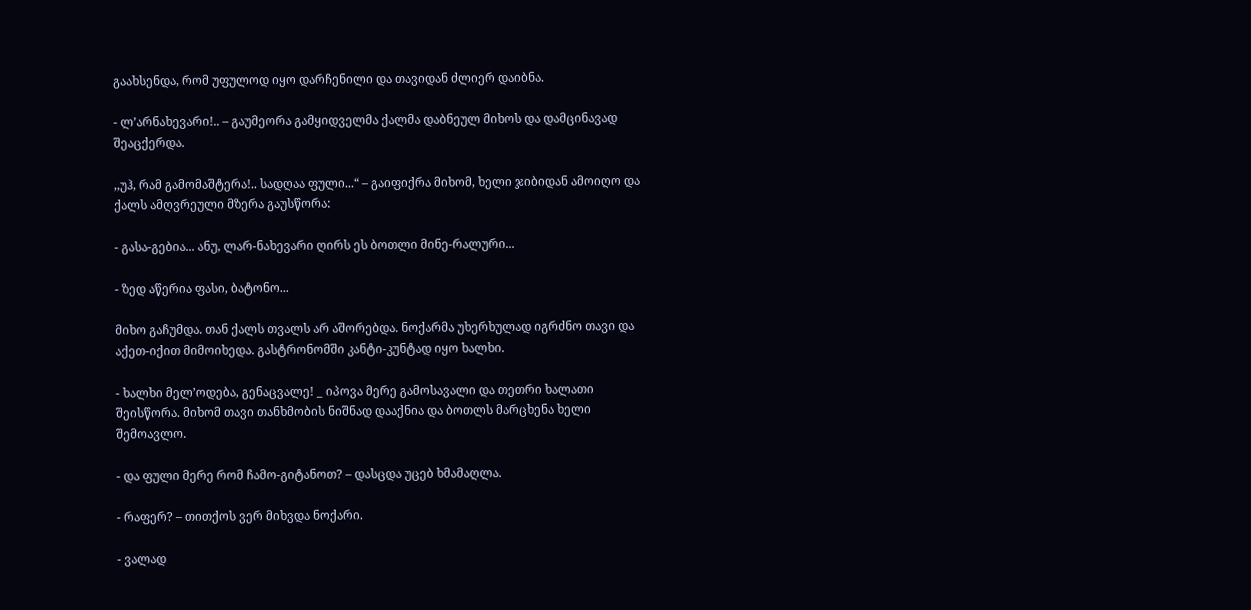გაახსენდა, რომ უფულოდ იყო დარჩენილი და თავიდან ძლიერ დაიბნა.

- ლ’არნახევარი!.. – გაუმეორა გამყიდველმა ქალმა დაბნეულ მიხოს და დამცინავად შეაცქერდა.

,,უჰ, რამ გამომაშტერა!.. სადღაა ფული...“ – გაიფიქრა მიხომ, ხელი ჯიბიდან ამოიღო და ქალს ამღვრეული მზერა გაუსწორა:

- გასა-გებია... ანუ, ლარ-ნახევარი ღირს ეს ბოთლი მინე-რალური...

- ზედ აწერია ფასი, ბატონო...

მიხო გაჩუმდა. თან ქალს თვალს არ აშორებდა. ნოქარმა უხერხულად იგრძნო თავი და აქეთ-იქით მიმოიხედა. გასტრონომში კანტი-კუნტად იყო ხალხი.

- ხალხი მელ’ოდება, გენაცვალე! _ იპოვა მერე გამოსავალი და თეთრი ხალათი შეისწორა. მიხომ თავი თანხმობის ნიშნად დააქნია და ბოთლს მარცხენა ხელი შემოავლო.

- და ფული მერე რომ ჩამო-გიტანოთ? – დასცდა უცებ ხმამაღლა.

- რაფერ? – თითქოს ვერ მიხვდა ნოქარი.

- ვალად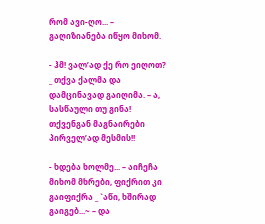რომ ავი-ღო... – გაღიზიანება იწყო მიხომ.

- ჰმ! ვალ’ად ქე რო ეიღოთ? _ თქვა ქალმა და დამცინავად გაიღიმა. – ა, სასწაული თუ გინა! თქვენგან მაგნაირები პირველ’ად მესმის!!

- ხდება ხოლმე... – აიჩეჩა მიხომ მხრები, ფიქრით კი გაიფიქრა _ `აწი, ხშირად გაიგებ...~ – და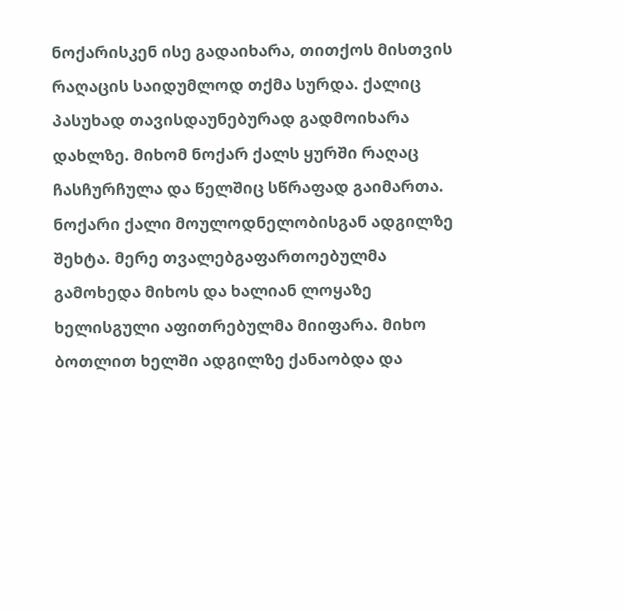ნოქარისკენ ისე გადაიხარა, თითქოს მისთვის რაღაცის საიდუმლოდ თქმა სურდა. ქალიც პასუხად თავისდაუნებურად გადმოიხარა დახლზე. მიხომ ნოქარ ქალს ყურში რაღაც ჩასჩურჩულა და წელშიც სწრაფად გაიმართა. ნოქარი ქალი მოულოდნელობისგან ადგილზე შეხტა. მერე თვალებგაფართოებულმა გამოხედა მიხოს და ხალიან ლოყაზე ხელისგული აფითრებულმა მიიფარა. მიხო ბოთლით ხელში ადგილზე ქანაობდა და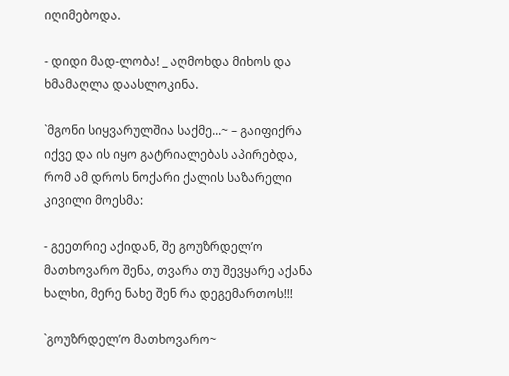იღიმებოდა.

- დიდი მად-ლობა! _ აღმოხდა მიხოს და ხმამაღლა დაასლოკინა.

`მგონი სიყვარულშია საქმე...~ – გაიფიქრა იქვე და ის იყო გატრიალებას აპირებდა, რომ ამ დროს ნოქარი ქალის საზარელი კივილი მოესმა:

- გეეთრიე აქიდან, შე გოუზრდელ’ო მათხოვარო შენა, თვარა თუ შევყარე აქანა ხალხი, მერე ნახე შენ რა დეგემართოს!!!

`გოუზრდელ’ო მათხოვარო~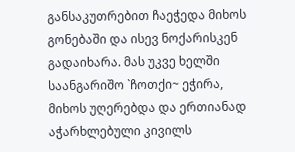განსაკუთრებით ჩაეჭედა მიხოს გონებაში და ისევ ნოქარისკენ გადაიხარა. მას უკვე ხელში საანგარიშო `ჩოთქი~ ეჭირა, მიხოს უღერებდა და ერთიანად აჭარხლებული კივილს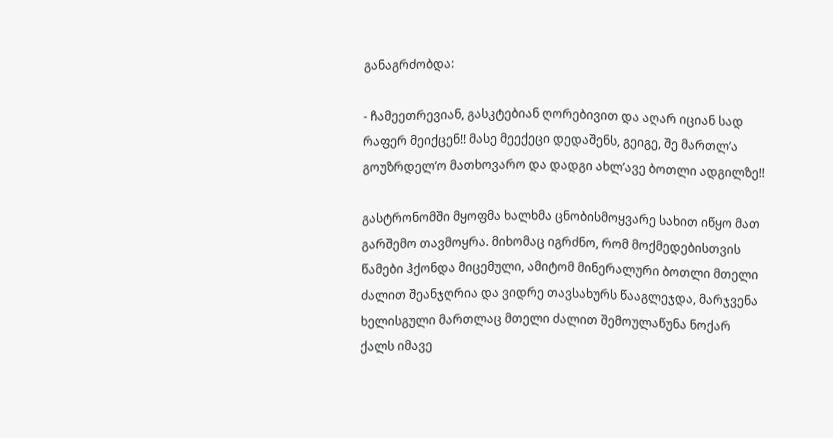განაგრძობდა:

- ჩამეეთრევიან, გასკტებიან ღორებივით და აღარ იციან სად რაფერ მეიქცენ!! მასე მეექეცი დედაშენს, გეიგე, შე მართლ’ა გოუზრდელ’ო მათხოვარო და დადგი ახლ’ავე ბოთლი ადგილზე!!

გასტრონომში მყოფმა ხალხმა ცნობისმოყვარე სახით იწყო მათ გარშემო თავმოყრა. მიხომაც იგრძნო, რომ მოქმედებისთვის წამები ჰქონდა მიცემული, ამიტომ მინერალური ბოთლი მთელი ძალით შეანჯღრია და ვიდრე თავსახურს წააგლეჯდა, მარჯვენა ხელისგული მართლაც მთელი ძალით შემოულაწუნა ნოქარ ქალს იმავე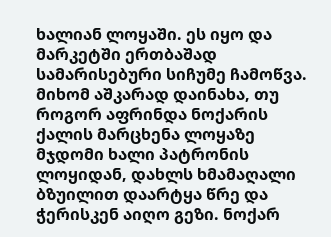ხალიან ლოყაში. ეს იყო და მარკეტში ერთბაშად სამარისებური სიჩუმე ჩამოწვა. მიხომ აშკარად დაინახა, თუ როგორ აფრინდა ნოქარის ქალის მარცხენა ლოყაზე მჯდომი ხალი პატრონის ლოყიდან, დახლს ხმამაღალი ბზუილით დაარტყა წრე და ჭერისკენ აიღო გეზი. ნოქარ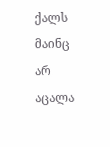ქალს მაინც არ აცალა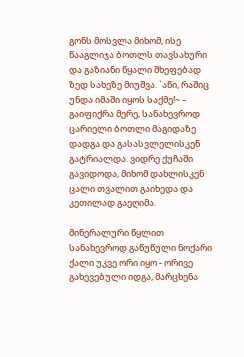გონს მოსვლა მიხომ, ისე წააგლიჯა ბოთლს თავსახური და გაზიანი წყალი შხეფებად ზედ სახეზე მიუშვა. `აწი, რაშიც უნდა იმაში იყოს საქმე!~ – გაიფიქრა მერე, სანახევროდ ცარიელი ბოთლი მაგიდაზე დადგა და გასასვლელისკენ გატრიალდა. ვიდრე ქუჩაში გავიდოდა, მიხომ დახლისკენ ცალი თვალით გაიხედა და კეთილად გაეღიმა.

მინერალური წყლით სანახევროდ გაწუწული ნოქარი ქალი უკვე ორი იყო - ორივე გახევებული იდგა, მარცხენა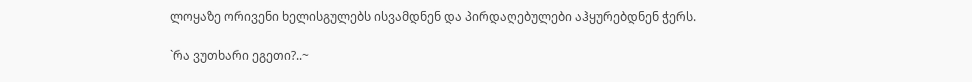ლოყაზე ორივენი ხელისგულებს ისვამდნენ და პირდაღებულები აჰყურებდნენ ჭერს.

`რა ვუთხარი ეგეთი?..~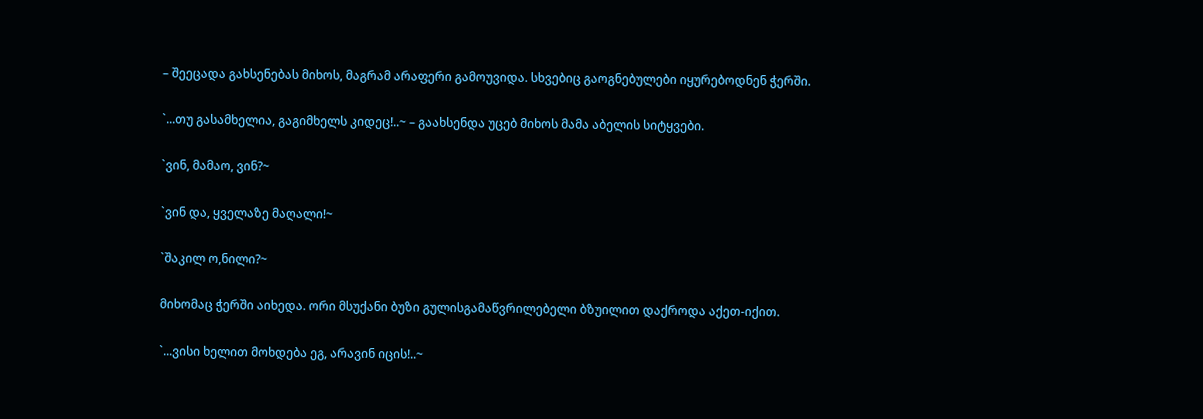– შეეცადა გახსენებას მიხოს, მაგრამ არაფერი გამოუვიდა. სხვებიც გაოგნებულები იყურებოდნენ ჭერში.

`...თუ გასამხელია, გაგიმხელს კიდეც!..~ – გაახსენდა უცებ მიხოს მამა აბელის სიტყვები.

`ვინ, მამაო, ვინ?~

`ვინ და, ყველაზე მაღალი!~

`შაკილ ო,ნილი?~

მიხომაც ჭერში აიხედა. ორი მსუქანი ბუზი გულისგამაწვრილებელი ბზუილით დაქროდა აქეთ-იქით.

`...ვისი ხელით მოხდება ეგ, არავინ იცის!..~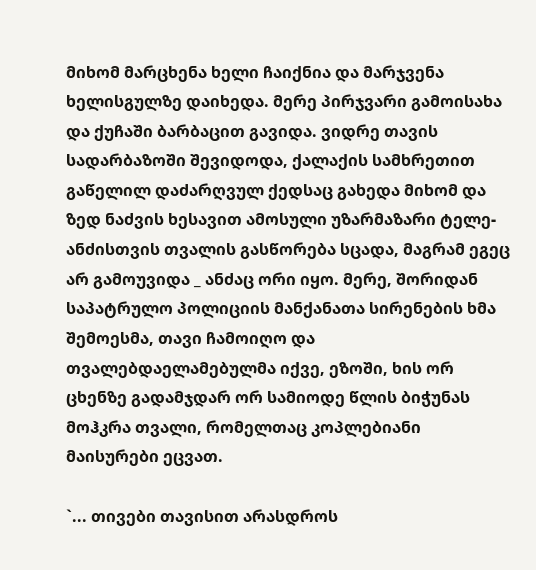მიხომ მარცხენა ხელი ჩაიქნია და მარჯვენა ხელისგულზე დაიხედა. მერე პირჯვარი გამოისახა და ქუჩაში ბარბაცით გავიდა. ვიდრე თავის სადარბაზოში შევიდოდა, ქალაქის სამხრეთით გაწელილ დაძარღვულ ქედსაც გახედა მიხომ და ზედ ნაძვის ხესავით ამოსული უზარმაზარი ტელე-ანძისთვის თვალის გასწორება სცადა, მაგრამ ეგეც არ გამოუვიდა _ ანძაც ორი იყო. მერე, შორიდან საპატრულო პოლიციის მანქანათა სირენების ხმა შემოესმა, თავი ჩამოიღო და თვალებდაელამებულმა იქვე, ეზოში, ხის ორ ცხენზე გადამჯდარ ორ სამიოდე წლის ბიჭუნას მოჰკრა თვალი, რომელთაც კოპლებიანი მაისურები ეცვათ.

`... თივები თავისით არასდროს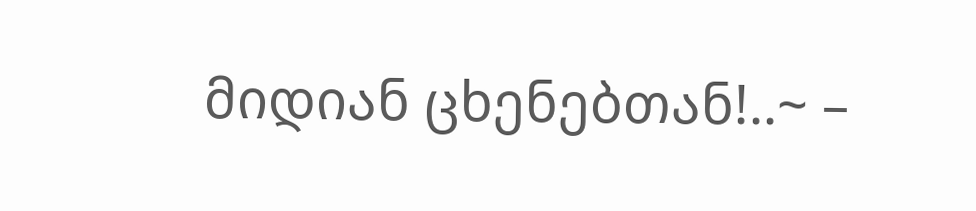მიდიან ცხენებთან!..~ –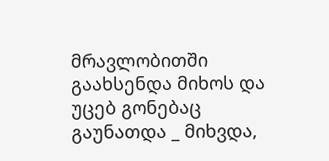მრავლობითში გაახსენდა მიხოს და უცებ გონებაც გაუნათდა _ მიხვდა,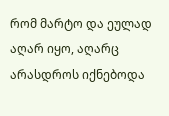რომ მარტო და ეულად აღარ იყო, აღარც არასდროს იქნებოდა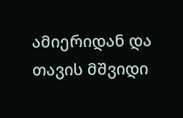ამიერიდან და თავის მშვიდი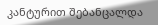კანტურით შებანცალდა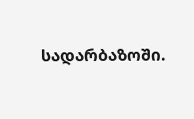სადარბაზოში.